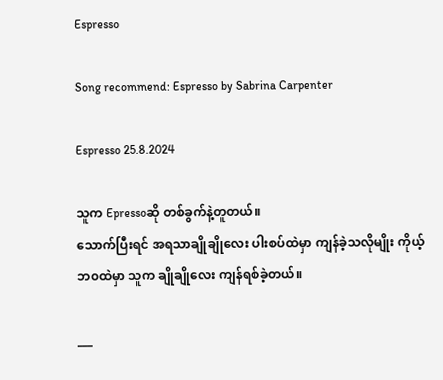Espresso

Song recommend: Espresso by Sabrina Carpenter

Espresso 25.8.2024

သူက Epressoဆို တစ်ခွက်နဲ့တူတယ်။
သောက်ပြီးရင် အရသာချိုချိုလေး ပါးစပ်ထဲမှာ ကျန်ခဲ့သလိုမျိုး ကိုယ့်ဘ၀ထဲမှာ သူက ချိုချိုလေး ကျန်ရစ်ခဲ့တယ်။

___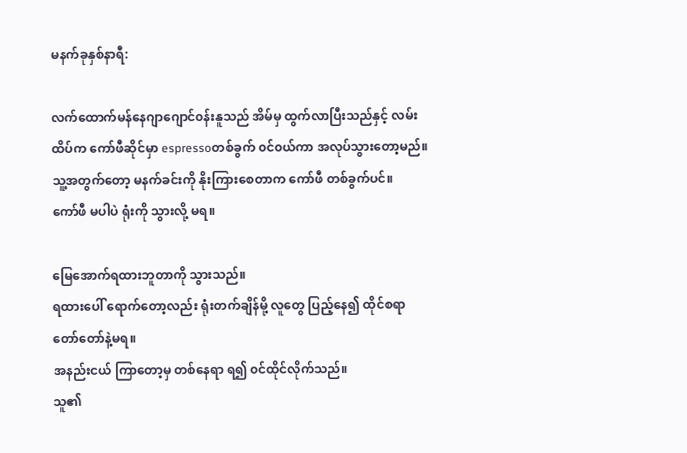မနက်ခုနှစ်နာရီ:

လက်ထောက်မန်နေဂျာဂျောင်၀န်းနူသည် အိမ်မှ ထွက်လာပြီးသည်နှင့် လမ်းထိပ်က ကော်ဖီဆိုင်မှာ espressoတစ်ခွက် ၀င်၀ယ်ကာ အလုပ်သွားတော့မည်။
သူ့အတွက်တော့ မနက်ခင်းကို နိုးကြားစေတာက ကော်ဖီ တစ်ခွက်ပင်။
ကော်ဖီ မပါပဲ ရုံးကို သွားလို့ မရ။

မြေအောက်ရထားဘူတာကို သွားသည်။
ရထားပေါ် ရောက်တော့လည်း ရုံးတက်ချိန်မို့ လူတွေ ပြည့်နေ၍ ထိုင်စရာ တော်တော်နဲ့မရ။
အနည်းငယ် ကြာတော့မှ တစ်နေရာ ရ၍ ၀င်ထိုင်လိုက်သည်။
သူ၏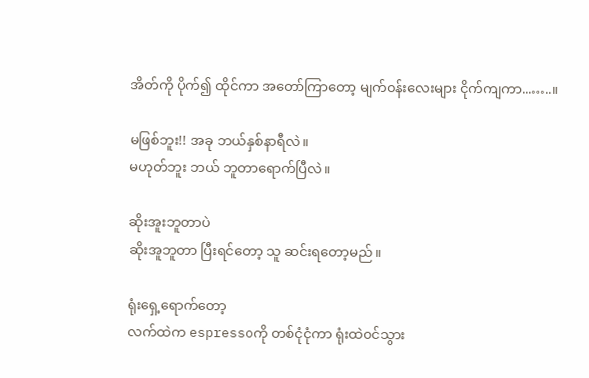အိတ်ကို ပိုက်၍ ထိုင်ကာ အတော်ကြာတော့ မျက်၀န်းလေးများ ငိုက်ကျကာ...…..။

မဖြစ်ဘူး!! အခု ဘယ်နှစ်နာရီလဲ။
မဟုတ်ဘူး ဘယ် ဘူတာရောက်ပြီလဲ။

ဆိုးအူးဘူတာပဲ
ဆိုးအူဘူတာ ပြီးရင်တော့ သူ ဆင်းရတော့မည်။

ရုံးရှေ့ရောက်တော့
လက်ထဲက espressoကို တစ်ငုံငုံကာ ရုံးထဲ၀င်သွား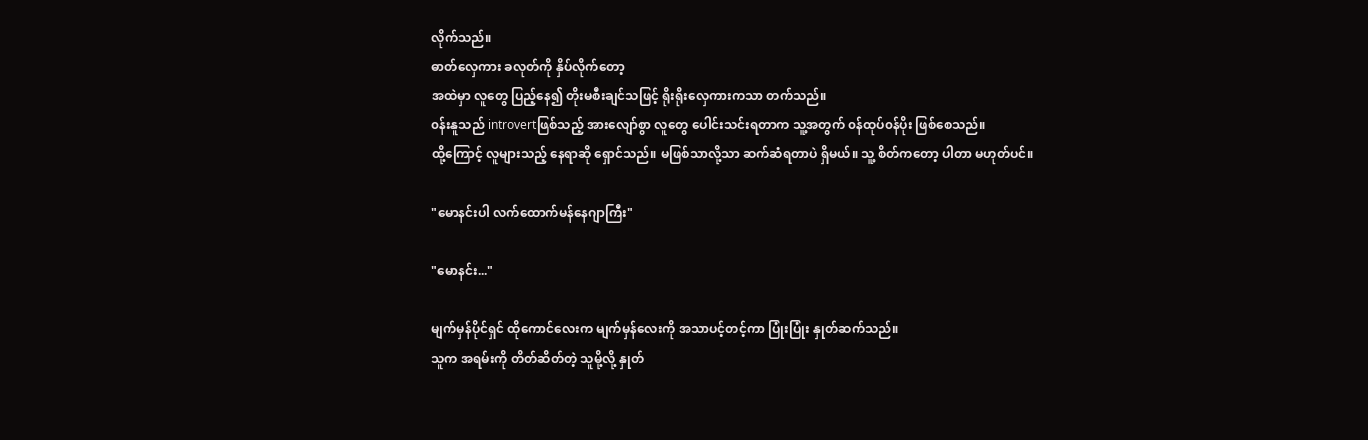လိုက်သည်။
ဓာတ်လှေကား ခလုတ်ကို နှိပ်လိုက်တော့
အထဲမှာ လူတွေ ပြည့်နေ၍ တိုးမစီးချင်သဖြင့် ရိုးရိုးလှေကားကသာ တက်သည်။
၀န်းနူသည် introvertဖြစ်သည့် အားလျော်စွာ လူတွေ ပေါင်းသင်းရတာက သူ့အတွက် ၀န်ထုပ်၀န်ပိုး ဖြစ်စေသည်။
ထို့ကြောင့် လူများသည့် နေရာဆို ရှောင်သည်။ မဖြစ်သာလို့သာ ဆက်ဆံရတာပဲ ရှိမယ်။ သူ့ စိတ်ကတော့ ပါတာ မဟုတ်ပင်။

"မောနင်းပါ လက်ထောက်မန်နေဂျာကြီး"

"မောနင်း..."

မျက်မှန်ပိုင်ရှင် ထိုကောင်လေးက မျက်မှန်လေးကို အသာပင့်တင့်ကာ ပြုံးပြုံး နှုတ်ဆက်သည်။
သူက အရမ်းကို တိတ်ဆိတ်တဲ့ သူမို့လို့ နှုတ်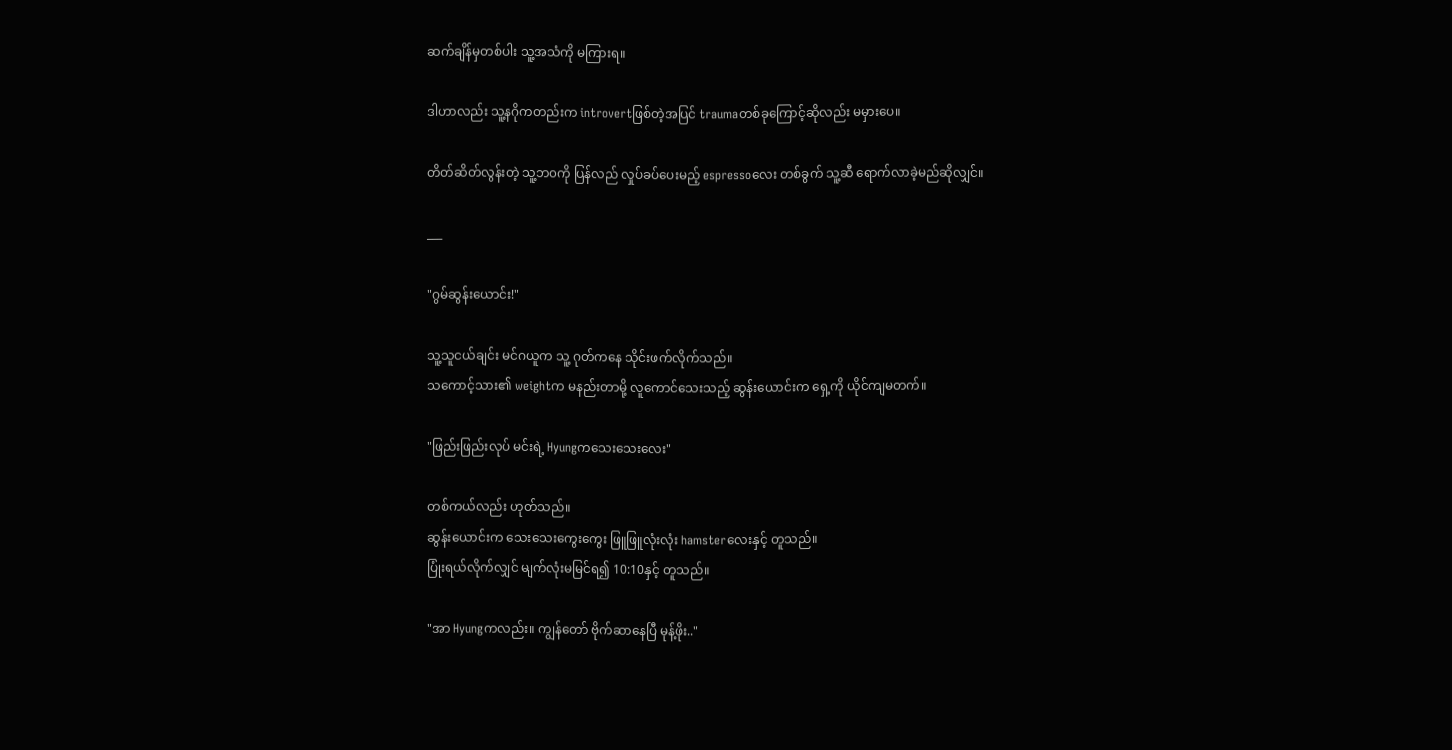ဆက်ချိန်မှတစ်ပါး သူ့အသံကို မကြားရ။

ဒါဟာလည်း သူ့နဂိုကတည်းက introvertဖြစ်တဲ့အပြင် traumaတစ်ခုကြောင့်ဆိုလည်း မမှားပေ။

တိတ်ဆိတ်လွန်းတဲ့ သူ့ဘ၀ကို ပြန်လည် လှုပ်ခပ်ပေးမည့် espressoလေး တစ်ခွက် သူ့‌ဆီ ရောက်လာခဲ့မည်ဆိုလျှင်။

___

"ဂွမ်ဆွန်းယောင်း!"

သူ့သူငယ်ချင်း မင်ဂယူက သူ့ ဂုတ်ကနေ သိုင်းဖက်လိုက်သည်။
သကောင့်သား၏ weightက မနည်းတာမို့ လူကောင်သေးသည့် ဆွန်းယောင်းက ရှေ့ကို ယိုင်ကျမတက်။

"ဖြည်းဖြည်းလုပ် မင်းရဲ့ Hyungကသေးသေးလေး"

တစ်ကယ်လည်း ဟုတ်သည်။
ဆွန်းယောင်းက သေးသေးကွေးကွေး ဖြူဖြူလုံးလုံး hamsterလေးနှင့် တူသည်။
ပြုံးရယ်လိုက်လျှင် မျက်လုံးမမြင်ရ၍ 10:10နှင့် တူသည်။

"အာ Hyungကလည်း။ ကျွန်တော် ဗိုက်ဆာနေပြီ မုန့်ဖိုး.."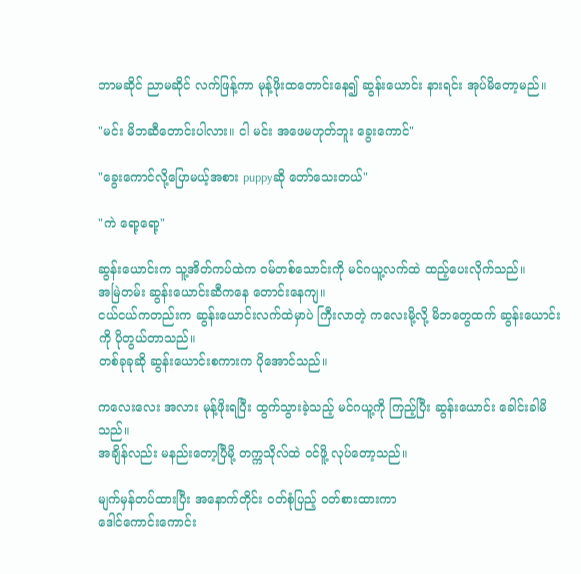ဘာမဆိုင် ညာမဆိုင် လက်ဖြန့်ကာ မုန့်ဖိုးထတောင်းနေ၍ ဆွန်း‌ယောင်း နားရင်း အုပ်မိတော့မည်။

"မင်း မိဘဆီတောင်းပါလား။ ငါ မင်း အဖေမဟုတ်ဘူး ခွေးကောင်"

"ခွေးကောင်လို့ပြောမယ့်အစား puppyဆို တော်သေးတယ်"

"ကဲ ရော့ရော့"

ဆွန်းယောင်းက သူ့အိတ်ကပ်ထဲက ‌၀မ်တစ်သောင်းကို မင်ဂယူ့လက်ထဲ ထည့်ပေးလိုက်သည်။
အမြဲတမ်း ဆွန်းယောင်း‌‌ဆီကနေ တောင်းနေကျ။
ငယ်ငယ်ကတည်းက ဆွန်းယောင်းလက်ထဲမှာပဲ ကြီးလာတဲ့ ကလေးမို့လို့ မိဘတွေထက် ဆွန်း‌ယောင်းကို ပိုတွယ်တာသည်။
တစ်ခုခုဆို ဆွန်းယောင်းစကားက ပိုအောင်သည်။

ကလေးလေး အလား မုန့်ဖိုးရပြီး ထွက်သွားခဲ့သည့် မင်ဂယူ့ကို ကြည့်ပြီး ဆွန်းယောင်း ခေါင်းခါမိသည်။
အချိန်လည်း မနည်းတော့ပြီမို့ တက္ကသိုလ်ထဲ ၀င်ဖိူ့ လုပ်တော့သည်။

မျက်မှန်တပ်ထားပြီး အနောက်တိုင်း ၀တ်စုံပြည့် ၀တ်စားထားကာ
ဒေါင်ကောင်းကောင်း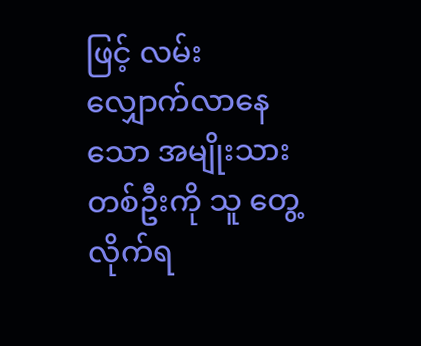ဖြင့် ‌လမ်းလျှောက်လာနေသော အမျိုးသားတစ်ဦးကို သူ တွေ့လိုက်ရ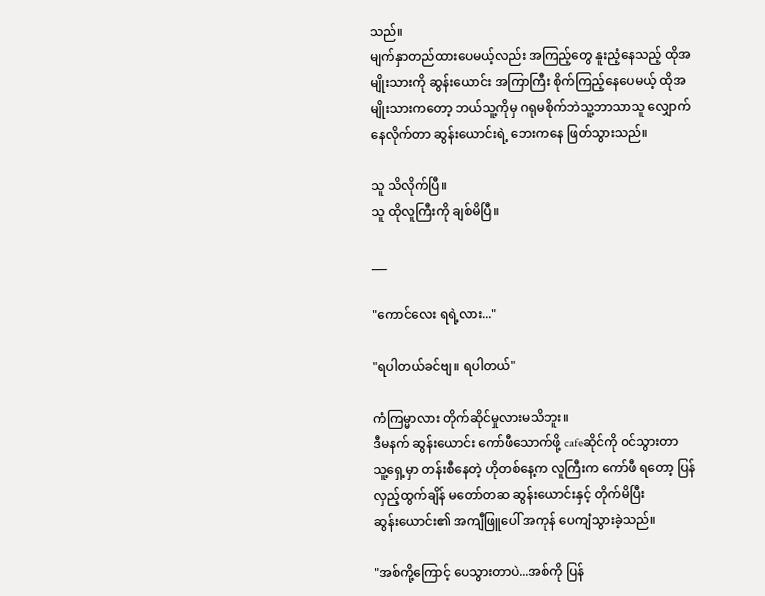သည်။
မျက်နှာတည်ထားပေမယ့်လည်း အကြည့်တွေ နူးညံ့နေသည့် ထိုအမျိုးသားကို ဆွန်း‌ယောင်း အကြာကြီး စိုက်ကြည့်နေပေမယ့် ထိုအမျိုးသားကတော့ ဘယ်သူ့ကိုမှ ဂရုမစိုက်ဘဲသူ့ဘာသာသူ လျှောက်နေလိုက်တာ ဆွန်း‌ယောင်းရဲ့ ဘေးကနေ ဖြတ်သွားသည်။

သူ သိလိုက်ပြီ။
သူ ထိုလူကြီးကို ချစ်မိပြီ။

___

"ကောင်လေး ရရဲ့လား..."

"ရပါတယ်ခင်ဗျ။ ရပါတယ်"

ကံကြမ္မာလား တိုက်ဆိုင်မှုလားမသိဘူး။
ဒီမနက် ‌ဆွန်းယောင်း ကော်ဖီသောက်ဖို့ ‌cafeဆိုင်ကို ၀င်သွားတာ
သူ့ရှေ့မှာ တန်းစီနေတဲ့ ဟိုတစ်နေ့က လူကြီးက ကော်ဖီ ရတော့ ပြန်လှည့်ထွက်ချိန် မတော်တဆ ဆွန်း‌ယောင်းနှင့် တိုက်မိပြီး ဆွန်း‌ယောင်း၏ အကျီဖြူပေါ် အကုန် ပေကျံသွားခဲ့သည်။

"အစ်ကို့ကြောင့် ပေသွားတာပဲ...အစ်ကို ပြန်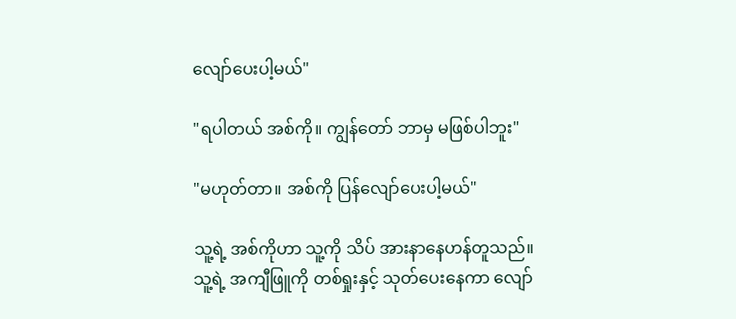လျော်ပေးပါ့မယ်"

"ရပါတယ် အစ်ကို။ ကျွန်တော် ဘာမှ မဖြစ်ပါဘူး"

"မဟုတ်တာ။ အစ်ကို ပြန်လျော်ပေးပါ့မယ်"

သူ့ရဲ့ အစ်ကိုဟာ သူ့ကို သိပ် အားနာနေဟန်တူသည်။
သူ့ရဲ့ အကျီဖြူကို တစ်ရှုးနှင့် သုတ်ပေးနေကာ လျော်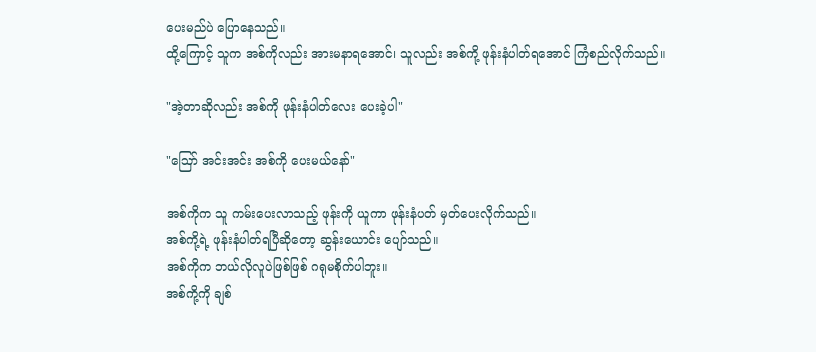ပေးမည်ပဲ ပြောနေသည်။
ထို့ကြောင့် သူက အစ်ကိုလည်း အားမနာရအောင်၊ သူလည်း အစ်ကို့ ဖုန်းနံပါတ်ရအောင် ကြံစည်လိုက်သည်။

"အဲ့တာဆိုလည်း အစ်ကို ဖုန်းနံပါတ်လေး ပေးခဲ့ပါ"

"ဪ အင်းအင်း အစ်ကို ပေးမယ်နော်"

အစ်ကိုက သူ ကမ်းပေးလာသည့် ဖုန်းကို ယူကာ ဖုန်းနံပတ် မှတ်ပေးလိုက်သည်။
အစ်ကို့ရဲ့ ဖုန်းနံပါတ်ရပြီ‌ဆိုတော့ ဆွန်း‌ယောင်း ပျော်သည်။
အစ်ကိုက ဘယ်လိုလူပဲဖြစ်ဖြစ် ဂရုမစိုက်ပါဘူး။
အစ်ကို့ကို ချစ်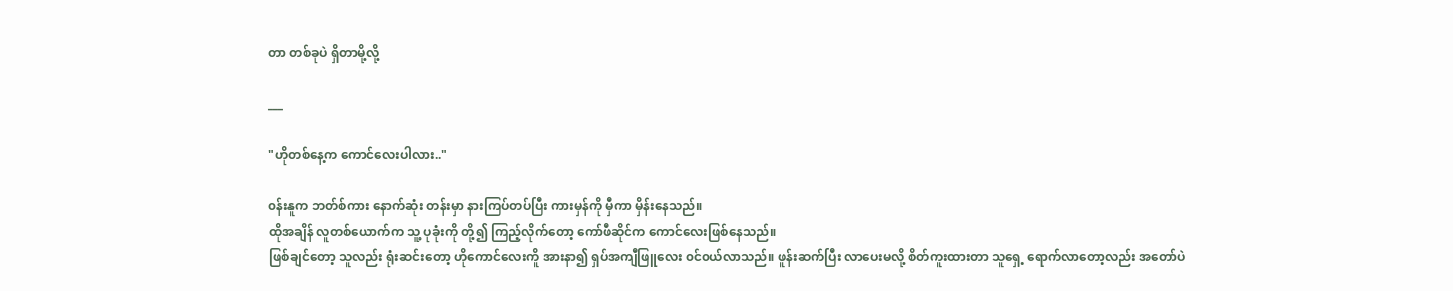တာ တစ်ခုပဲ ရှိတာမို့လို့

___

"ဟိုတစ်နေ့က ကောင်လေးပါလား.."

၀န်းနူက ဘတ်စ်ကား နောက်‌ဆုံး တန်းမှာ နားကြပ်တပ်ပြီး ‌ကားမှန်ကို မှီကာ မှိန်းနေသည်။
ထိုအချိန် လူတစ်ယောက်က သူ့ ပုခုံးကို တို့၍ ကြည့်လိုက်တော့ ကော်ဖီဆိုင်က ကောင်လေးဖြစ်နေသည်။
ဖြစ်ချင်တော့ သူလည်း ရုံးဆင်းတော့ ဟိုကောင်လေးကိူ အားနာ၍ ရှပ်အကျီဖြူလေး ၀င်၀ယ်လာသည်။ ဖူန်းဆက်ပြီး လာပေးမလို့ စိတ်ကူးထားတာ သူရှေ့ ရောက်လာတော့လည်း အတော်ပဲ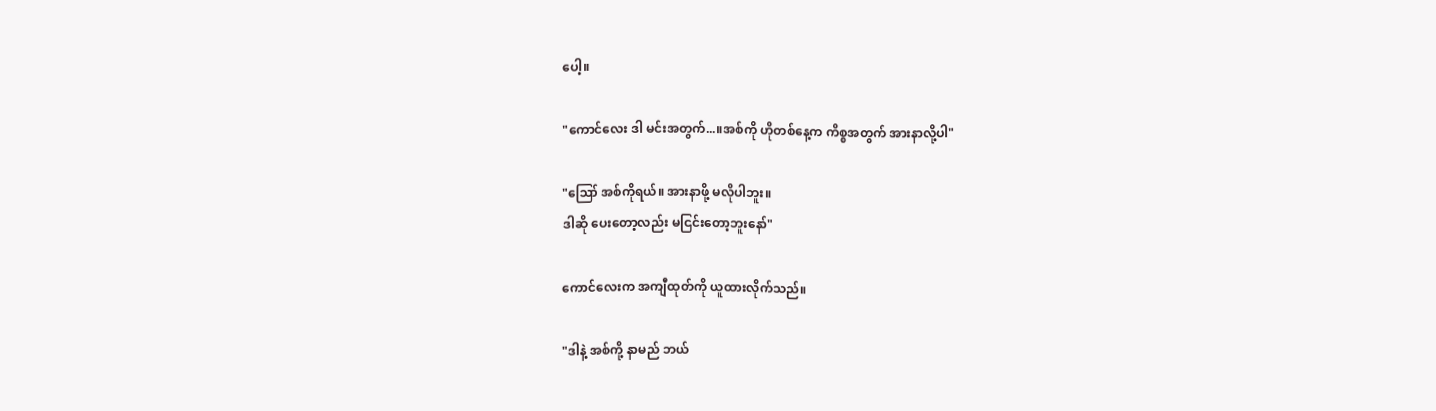ပေါ့။

"ကောင်လေး ဒါ မင်းအတွက်...။အစ်ကို ဟိုတစ်နေ့က ကိစ္စအတွက် အားနာလို့ပါ"

"ဪ အစ်ကိုရယ်။ အားနာဖို့ မလိုပါဘူး။
ဒါဆို ပေးတော့လည်း မငြင်းတော့ဘူးနော်"

ကောင်လေးက အကျီထုတ်ကို ယူထားလိုက်သည်။

"ဒါနဲ့ အစ်ကို့ နာမည် ဘယ်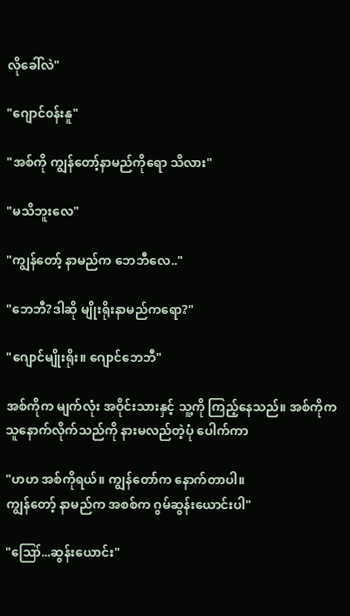လိုခေါ်လဲ"

"ဂျောင်၀န်းနူ"

"အစ်ကို ကျွန်တော့်နာမည်ကိုရော သိလား"

"မသိဘူးလေ"

"ကျွန်တော့် နာမည်က ဘေဘီလေ.."

"ဘေဘီ?ဒါဆို မျိုးရိုးနာမည်ကရော?"

"ဂျောင်မျိုးရိုး။ ဂျောင်ဘေဘီ"

အစ်ကိုက မျက်လုံး အဝိုင်းသားနှင့် သူ့ကို ကြည့်နေသည်။ အစ်ကိုက သူနောက်လိုက်သည်ကို နားမလည်တဲ့ပုံ ပေါက်ကာ

"ဟဟ အစ်ကိုရယ်။ ကျွန်တော်က နောက်တာပါ။
ကျွန်တော့် နာမည်က အစစ်က ဂွမ်ဆွန်းယောင်းပါ"

"ဪ...ဆွန်းယောင်း"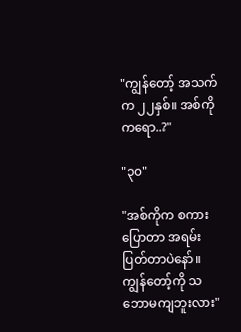"ကျွန်တော့် အသက်က ၂၂နှစ်။ အစ်ကိုကရော..?"

"၃၀"

"အစ်ကိုက စကား ပြောတာ အရမ်းပြတ်တာပဲနော်။
ကျွန်တော့်ကို သဘောမကျဘူးလား"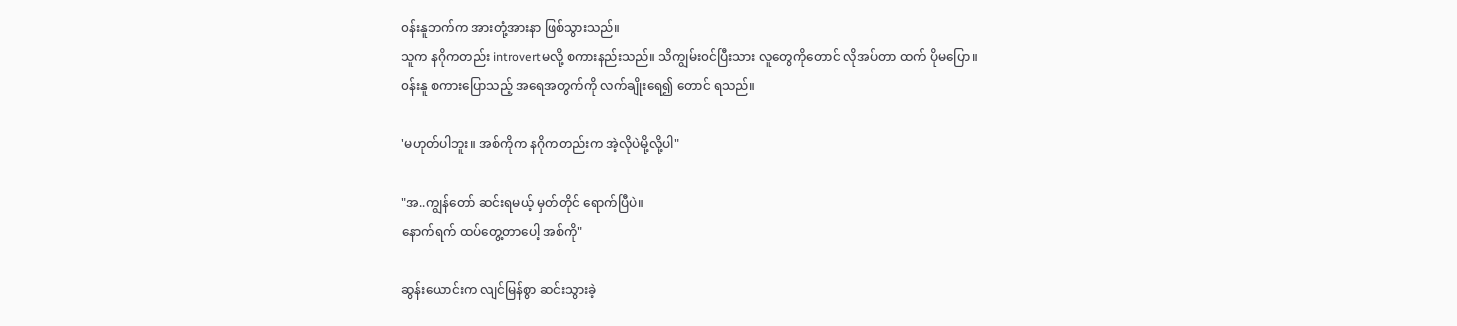၀န်းနူဘက်က အားတုံ့အားနာ ဖြစ်သွားသည်။
သူက နဂိုကတည်း introvertမလို့ စကားနည်းသည်။ သိကျွမ်း၀င်ပြီးသား လူတွေကိုတောင် လိုအပ်တာ ထက် ပိုမပြော။
၀န်းနူ စကားပြောသည့် အရေအတွက်ကို လက်ချိုးရေ၍ တောင် ရသည်။

'မဟုတ်ပါဘူး။ အစ်ကိုက နဂိုကတည်းက အဲ့လိုပဲမို့လို့ပါ"

"အ..ကျွန်တော် ဆင်းရမယ့် မှတ်တိုင် ရောက်ပြီပဲ။
နောက်ရက် ထပ်တွေ့တာပေါ့ အစ်ကို"

ဆွန်း‌ယောင်းက လျင်မြန်စွာ ဆင်းသွားခဲ့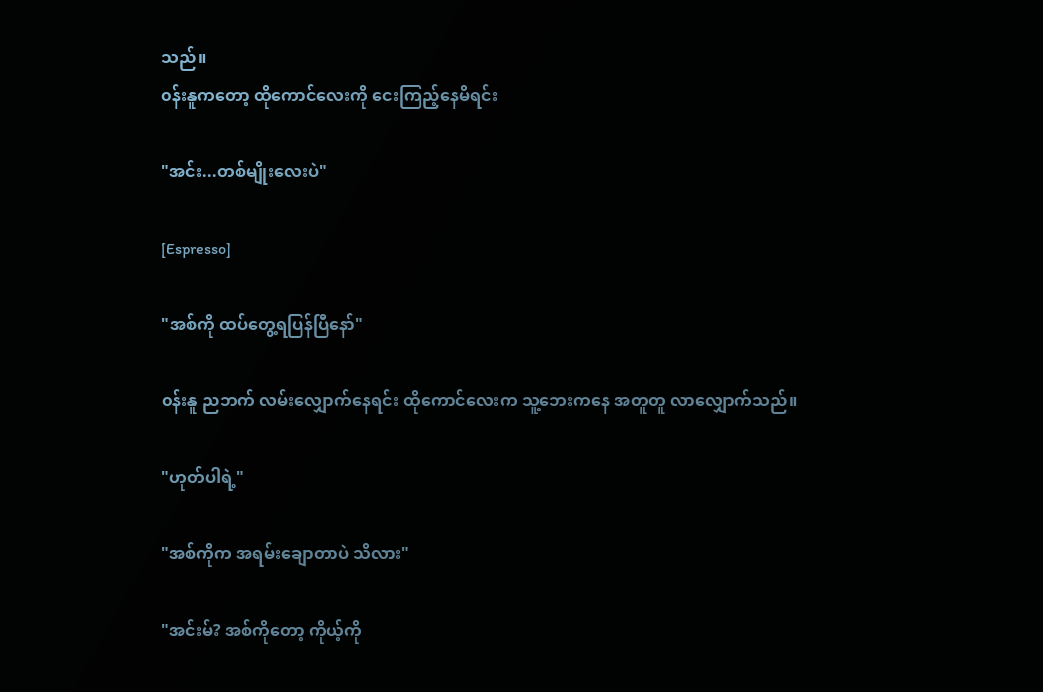သည်။
၀န်းနူကတော့ ထိုကောင်လေးကို ငေးကြည့်နေမိရင်း

"အင်း...တစ်မျိုးလေးပဲ"

[Espresso]

"အစ်ကို ထပ်တွေ့ရပြန်ပြီနော်"

၀န်းနူ ညဘက် လမ်းလျှောက်နေရင်း ထိုကောင်လေးက သူ့ဘေးကနေ အတူတူ လာလျှောက်သည်။

"ဟုတ်ပါရဲ့"

"အစ်ကိုက အရမ်းချောတာပဲ သိလား"

"အင်းမ်? အစ်ကိုတော့ ကိုယ့်ကို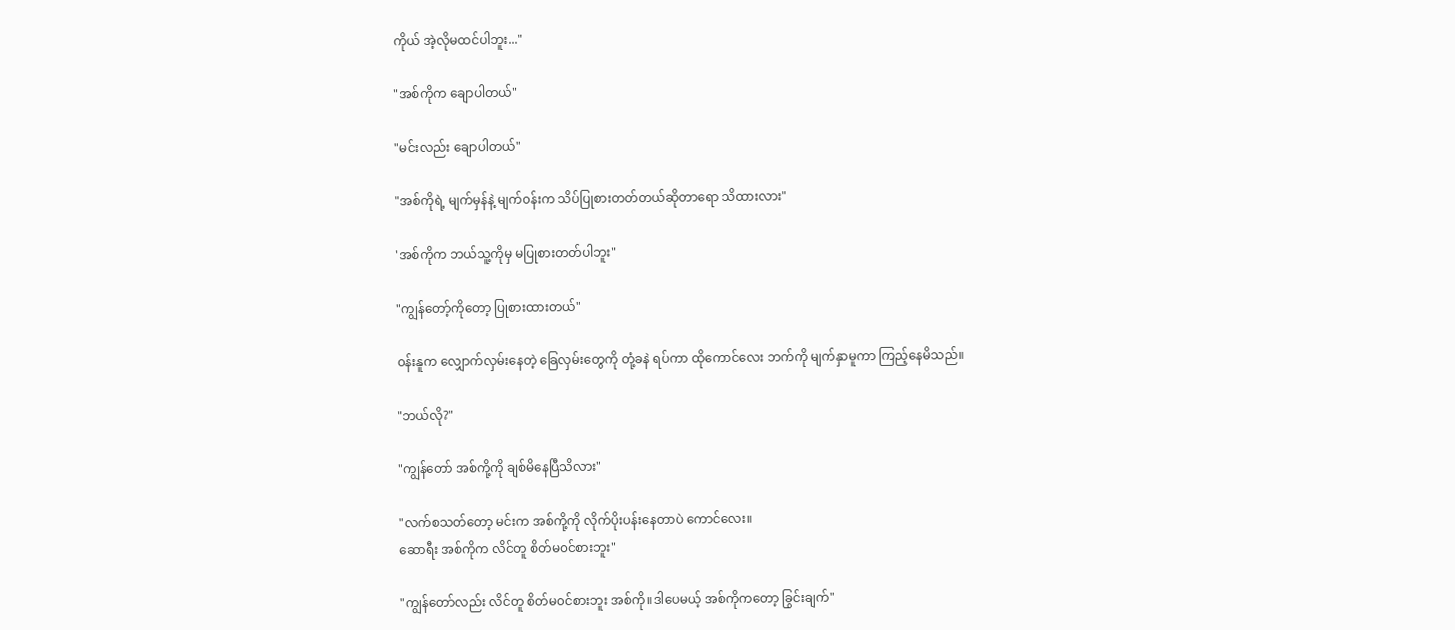ကိုယ် အဲ့လိုမထင်ပါဘူး..."

"အစ်ကိုက ချောပါတယ်"

"မင်းလည်း ချောပါတယ်"

"အစ်ကိုရဲ့ မျက်မှန်နဲ့ မျက်၀န်းက သိပ်ပြုစားတတ်တယ်ဆိုတာရော သိထားလား"

'အစ်ကိုက ဘယ်သူ့ကိုမှ မပြုစားတတ်ပါဘူး"

"ကျွန်တော့်ကိုတော့ ပြုစားထားတယ်"

၀န်းနူက လျှောက်လှမ်းနေတဲ့ ခြေလှမ်းတွေကို တုံ့ခနဲ ရပ်ကာ ထိုကောင်လေး ဘက်ကို မျက်နှာမူကာ ကြည့်နေမိသည်။

"ဘယ်လို?"

"ကျွန်တော် အစ်ကို့ကို ချစ်မိနေပြီသိလား"

"လက်စသတ်တော့ မင်းက အစ်ကို့ကို လိုက်ပိုးပန်းနေတာပဲ ကောင်လေး။
ဆောရီး အစ်ကိုက လိင်တူ စိတ်မ၀င်စားဘူး"

"ကျွန်တော်လည်း လိင်တူ စိတ်မ၀င်စားဘူး အစ်ကို။ဒါပေမယ့် အစ်ကိုကတော့ ခြွင်းချက်"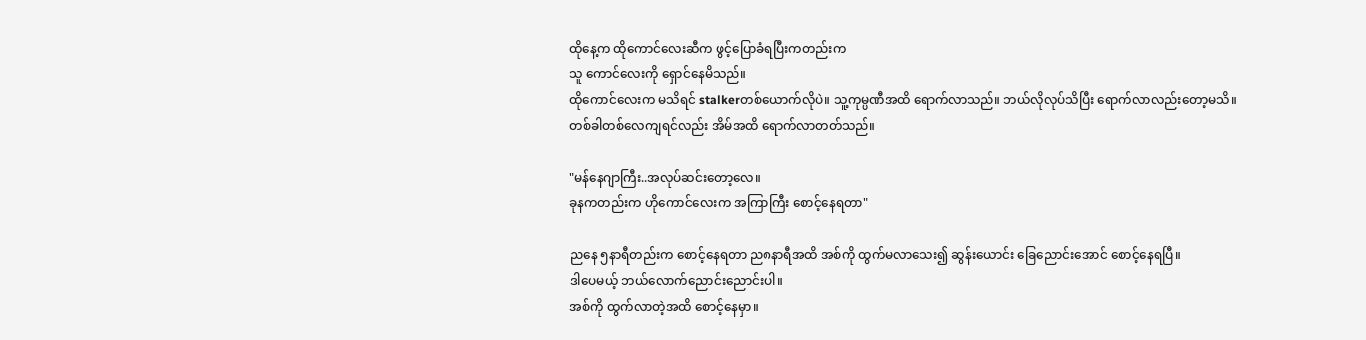ထိုနေ့က ထိုကောင်လေးဆီက ဖွင့်ပြောခံရပြီးကတည်းက
သူ ကောင်လေးကို ရှောင်နေမိသည်။
ထိုကောင်လေးက မသိရင် stalkerတစ်ယောက်လိုပဲ။ သူ့ကုမ္ပဏီအထိ ရောက်လာသည်။ ဘယ်လိုလုပ်သိပြီး ရောက်လာလည်းတော့မသိ။
တစ်ခါတစ်လေကျရင်လည်း အိမ်အထိ ရောက်လာတတ်သည်။

"မန်နေဂျာကြီး..အလုပ်ဆင်းတော့လေ။
ခုနကတည်းက ဟိုကောင်လေးက အကြာကြီး စောင့်နေရတာ"

ညနေ ၅နာရီတည်းက စောင့်နေရတာ ည၈နာရီအထိ အစ်ကို ထွက်မလာသေး၍ ဆွန်း‌ယောင်း ခြေညောင်းအောင် စောင့်နေရပြီ။
ဒါပေမယ့် ဘယ်လောက်ညောင်းညောင်းပါ။
အစ်ကို ထွက်လာတဲ့အထိ စောင့်နေမှာ။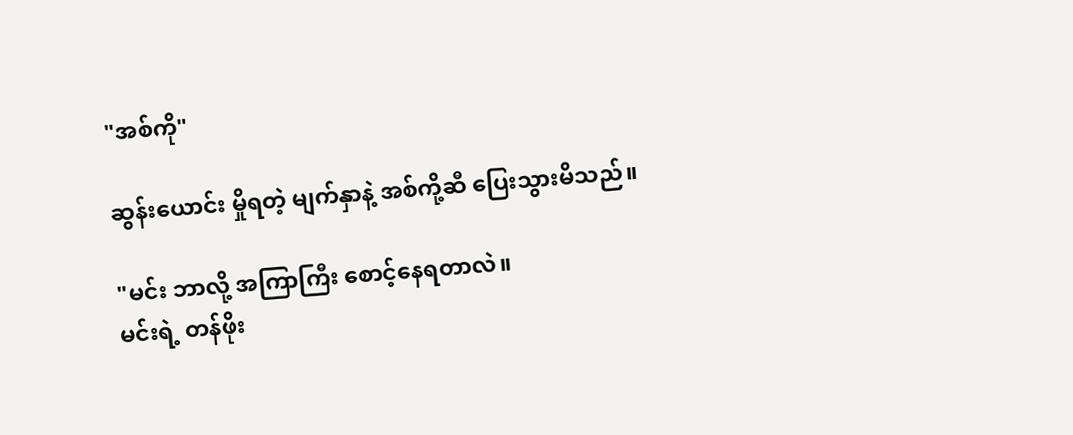"အစ်ကို"

ဆွန်းယောင်း မှိုရတဲ့ မျက်နှာနဲ့ အစ်ကို့ဆီ ပြေးသွားမိသည်။

"မင်း ဘာလို့ အကြာကြီး စောင့်နေရတာလဲ။
မင်းရဲ့ တန်ဖိုး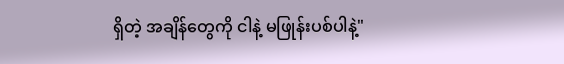ရှိတဲ့ အချိန်တွေကို ငါနဲ့ မဖြုန်းပစ်ပါနဲ့"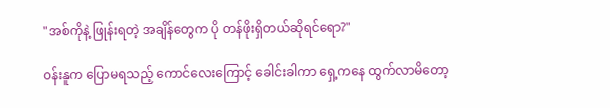"အစ်ကိုနဲ့ ဖြုန်းရတဲ့ အချိန်တွေက ပို တန်ဖိုးရှိတယ်ဆိုရင်ရော?"

၀န်းနူက ပြောမရသည့် ကောင်လေးကြောင့် ခေါင်းခါကာ ရှေ့ကနေ ထွက်လာမိတော့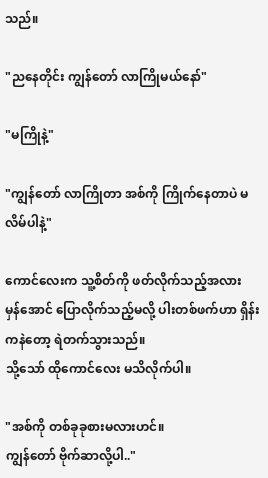သည်။

"ညနေတိုင်း ကျွန်တော် လာကြိုမယ်နော်"

"မကြိုနဲ့"

"ကျွန်တော် လာကြိုတာ အစ်ကို ကြိုက်နေတာပဲ မလိမ်ပါနဲ့"

ကောင်လေးက သူ့စိတ်ကို ဖတ်လိုက်သည့်အလား
မှန်အောင် ပြောလိုက်သည့်မလို့ ပါးတစ်ဖက်ဟာ ရှိန်းကနဲတော့ ရဲတက်သွားသည်။
သို့သော် ထိုကောင်လေး မသိလိုက်ပါ။

"အစ်ကို တစ်ခုခုစားမလားဟင်။
ကျွန်တော် ဗိုက်ဆာလို့ပါ.."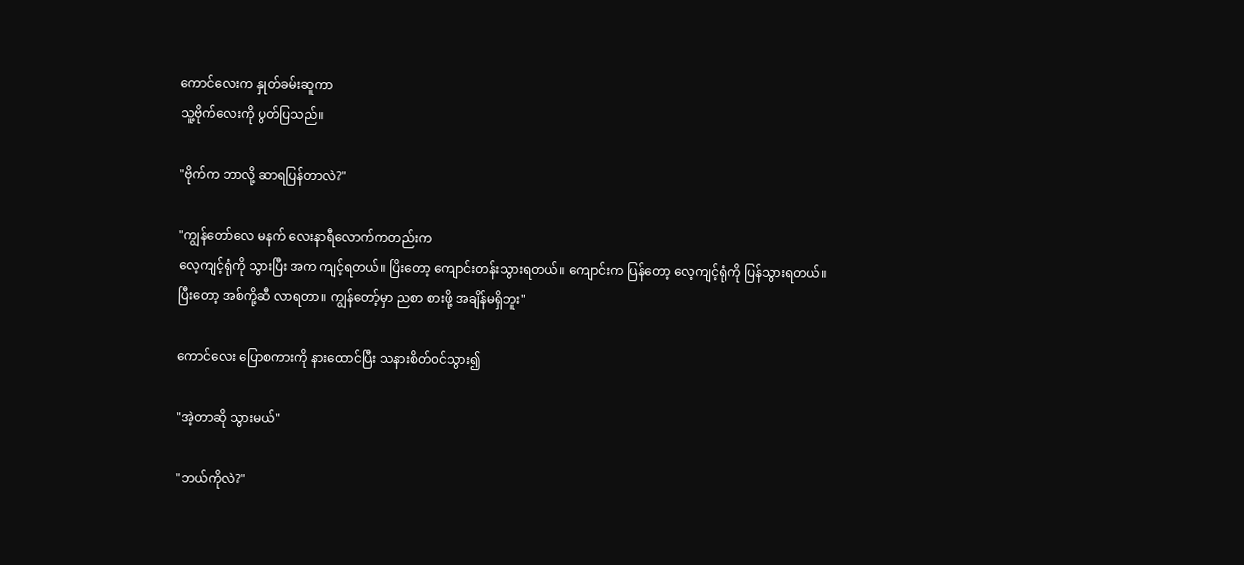ကောင်လေးက နှုတ်ခမ်းဆူကာ
သူ့ဗိုက်လေးကို ပွတ်ပြသည်။

"ဗိုက်က ဘာလို့ ဆာရပြန်တာလဲ?"

"ကျွန်တော်လေ မနက် လေးနာရီလောက်ကတည်းက
လေ့ကျင့်ရုံကို သွားပြီး အက ကျင့်ရတယ်။ ပြိးတော့ ကျောင်းတန်းသွားရတယ်။ ကျောင်းက ပြန်တော့ လေ့ကျင့်ရုံကို ပြန်သွားရတယ်။
ပြီးတော့ အစ်ကို့ဆီ လာရတာ။ ကျွန်တော့်မှာ ညစာ စားဖို့ အချိန်မရှိဘူး"

ကောင်လေး ပြောစကားကို နားထောင်ပြီး သနားစိတ်၀င်သွား၍

"အဲ့တာဆို သွားမယ်"

"ဘယ်ကိုလဲ?"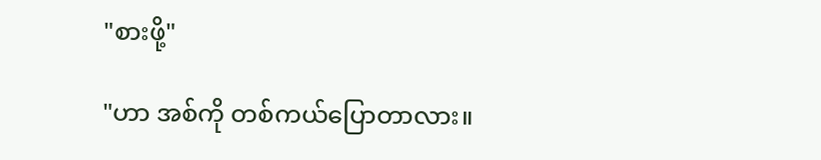"စားဖို့"

"ဟာ အစ်ကို တစ်ကယ်ပြောတာလား။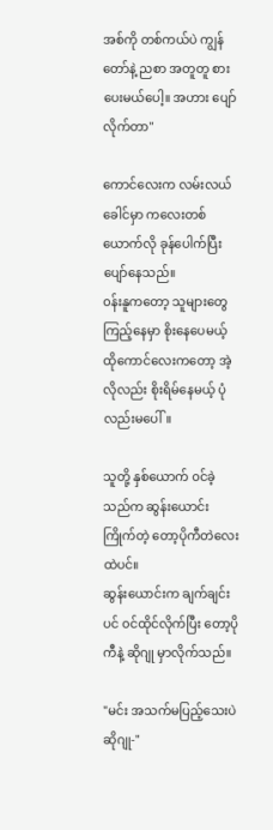အစ်ကို တစ်ကယ်ပဲ ကျွန်တော်နဲ့ ညစာ အတူတူ စားပေးမယ်ပေါ့။ အဟား ပျော်လိုက်တာ"

ကောင်လေးက လမ်းလယ်ခေါင်မှာ ကလေးတစ်ယောက်လို ခုန်ပေါက်ပြီး ပျော်နေသည်။
၀န်းနူကတော့ သူများတွေ ကြည့်နေမှာ စိုးနေပေမယ့် ထိုကောင်လေးကတော့ အဲ့လိုလည်း စိုးရိမ်နေမယ့် ပုံလည်းမပေါ်။

သူတို့ နှစ်ယောက် ၀င်ခဲ့သည်က ဆွန်းယောင်း ကြိုက်တဲ့ တော့ပိုကီတဲလေးထဲပင်။
ဆွန်းယောင်းက ချက်ချင်းပင် ‌၀င်ထိုင်လိုက်ပြီး တော့ပိုကီနဲ့ ဆိုဂျု မှာလိုက်သည်။

"မင်း အသက်မပြည့်သေးပဲ ဆိုဂျု-"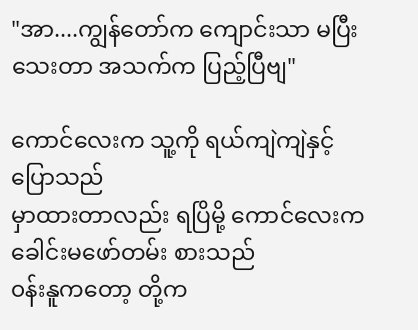"အာ....ကျွန်တော်က ကျောင်းသာ မပြီးသေးတာ အသက်က ပြည့်ပြီဗျ"

ကောင်လေးက သူ့ကို ရယ်ကျဲကျဲနှင့် ပြောသည်
မှာထားတာလည်း ရပြိမို့ ကောင်လေးက ခေါင်းမဖော်တမ်း စားသည်
၀န်းနူကတော့ တို့က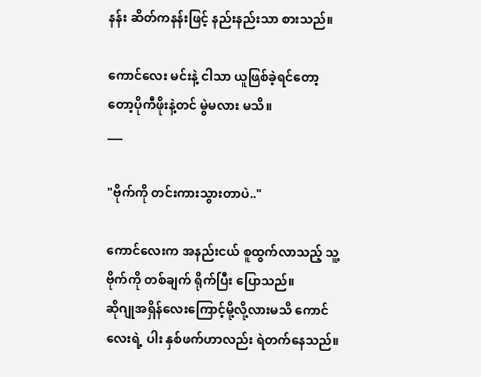နန်း ဆိတ်ကနန်းဖြင့် နည်းနည်းသာ စားသည်။

ကောင်လေး မင်းနဲ့ ငါသာ ယူဖြစ်ခဲ့ရင်တော့
တော့ပိုကီဖိုးနဲ့တင် မွဲမလား မသိ။
___

"ဗိုက်ကို တင်းကားသွားတာပဲ.."

ကောင်လေးက အနည်းငယ် စူထွက်လာသည့် သူ့ဗိုက်ကို တစ်ချက် ရိုက်ပြီး ပြောသည်။
ဆိုဂျုအရှိန်လေးကြောင့်မို့လို့လားမသိ ကောင်လေးရဲ့ ပါး နှစ်ဖက်ဟာလည်း ရဲတက်နေသည်။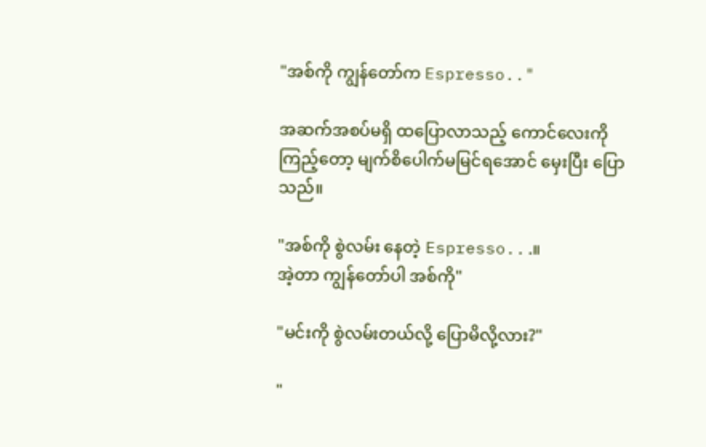"အစ်ကို ကျွန်တော်က Espresso.."

အဆက်အစပ်မရှိ ထပြောလာသည့် ကောင်လေးကို ကြည့်တော့ မျက်စိပေါက်မမြင်ရအောင် မှေးပြီး ပြောသည်။

"အစ်ကို စွဲလမ်း နေတဲ့ Espresso...။
အဲ့တာ ကျွန်တော်ပါ အစ်ကို"

"မင်းကို စွဲလမ်းတယ်လို့ ပြောမိလို့လား?"

"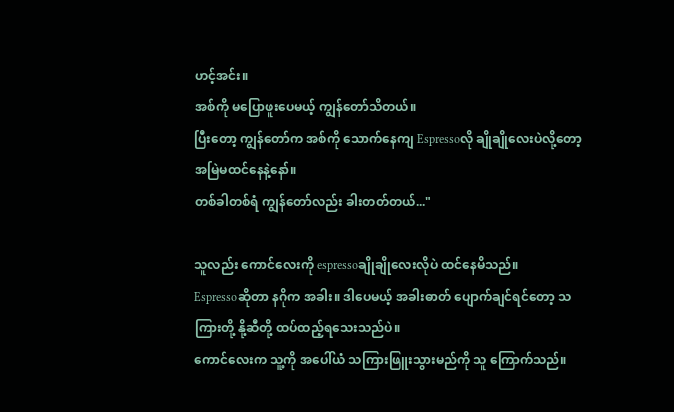ဟင့်အင်း။
အစ်ကို မပြောဖူးပေမယ့် ကျွန်တော်သိတယ်။
ပြီးတော့ ကျွန်တော်က အစ်ကို သောက်နေကျ Espressoလို ချိုချိုလေးပဲလို့တော့ အမြဲမထင်နေနဲ့နော်။
တစ်ခါတစ်ရံ ကျွန်တော်လည်း ခါးတတ်တယ်..."

သူလည်း ကောင်လေးကို espressoချိုချိုလေးလိုပဲ ထင်နေမိသည်။
Espressoဆိုတာ နဂိုက အခါး။ ဒါပေမယ့် အခါးဓာတ် ပျောက်ချင်ရင်တော့ သကြားတို့ နို့ဆီတို့ ထပ်ထည့်ရသေးသည်ပဲ။
ကောင်လေးက သူ့ကို အပေါ်ယံ သကြားဖြူးသွားမည်ကို သူ ကြောက်သည်။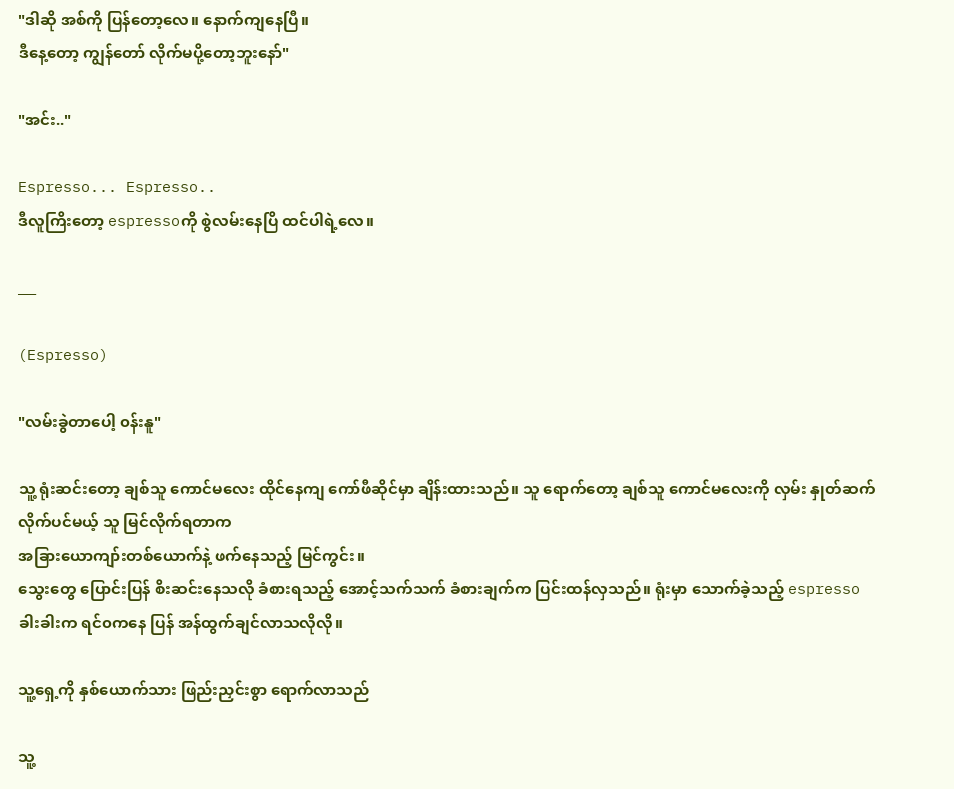"ဒါဆို အစ်ကို ပြန်တော့လေ။ နောက်ကျနေပြီ။
ဒီနေ့တော့ ကျွန်တော် လိုက်မပို့တော့ဘူးနော်"

"အင်း.."

Espresso... Espresso..
ဒီလူကြိးတော့ espressoကို စွဲလမ်းနေပြိ ထင်ပါရဲ့လေ။

___

(Espresso)

"လမ်းခွဲတာပေါ့ ၀န်းနူ"

သူ့ ရုံးဆင်းတော့ ချစ်သူ ကောင်မလေး ထိုင်နေကျ ကော်ဖီဆိုင်မှာ ချိန်းထားသည်။ သူ ရောက်တော့ ချစ်သူ ကောင်မလေးကို လှမ်း နှုတ်ဆက်လိုက်ပင်မယ့် သူ မြင်လိုက်ရတာက
အခြားယောကျာ်းတစ်ယောက်နဲ့ ဖက်နေသည့် မြင်ကွင်း။
သွေးတွေ ပြောင်းပြန် စိးဆင်းနေသလို ခံစားရသည့် အောင့်သက်သက် ခံစားချက်က ပြင်းထန်လှသည်။ ရုံးမှာ သောက်ခဲ့သည့် espressoခါးခါးက ရင်၀ကနေ ပြန် အန်ထွက်ချင်လာသလိုလို။

သူ့ရှေ့ကို နှစ်ယောက်သား ဖြည်းညှင်းစွာ ရောက်လာသည်

သူ့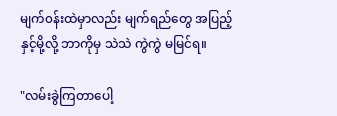မျက်၀န်းထဲမှာလည်း မျက်ရည်တွေ အပြည့်နှင့်မို့လို့ ဘာကိုမှ သဲသဲ ကွဲကွဲ မမြင်ရ။

"လမ်းခွဲကြတာပေါ့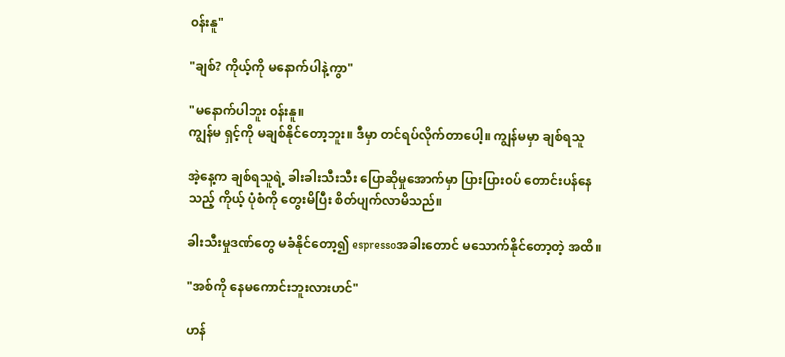၀န်းနူ"

"ချစ်? ကိုယ့်ကို မနောက်ပါနဲ့ကွာ"

"မနောက်ပါဘူး ၀န်းနူ။
ကျွန်မ ရှင့်ကို မချစ်နိုင်တော့ဘူး။ ဒီမှာ တင်ရပ်လိုက်တာပေါ့။ ကျွန်မမှာ ချစ်ရသူ

အဲ့နေ့က ချစ်ရသူရဲ့ ခါးခါးသီးသီး ပြောဆိုမှုအောက်မှာ ပြားပြား၀ပ် တောင်းပန်နေသည့် ကိုယ့် ပုံစံကို တွေးမိပြီး စိတ်ပျက်လာမိသည်။

ခါးသီးမှုဒဏ်တွေ မခံနိုင်တော့၍ espressoအခါးတောင် မသောက်နိုင်တော့တဲ့ အထိ။

"အစ်ကို နေမကောင်းဘူးလားဟင်"

ဟန်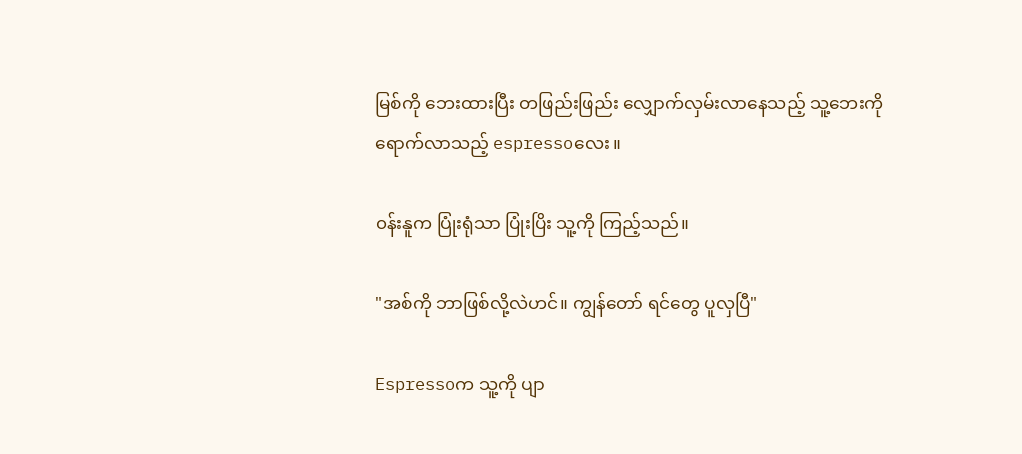မြစ်ကို ဘေးထားပြီး တဖြည်းဖြည်း လျှောက်လှမ်းလာနေသည့် သူ့ဘေးကို ရောက်လာသည့် espressoလေး။

၀န်းနူက ပြုံးရုံသာ ပြုံးပြိး သူ့ကို ကြည့်သည်။

"အစ်ကို ဘာဖြစ်လို့လဲဟင်။ ကျွန်တော် ရင်တွေ ပူလှပြီ"

Espressoက သူ့ကို ပျာ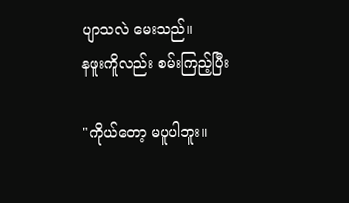ပျာသလဲ မေးသည်။
နဖူးကိူလည်း စမ်းကြည့်ပြီး

"ကိုယ်တော့ မပူပါဘူး။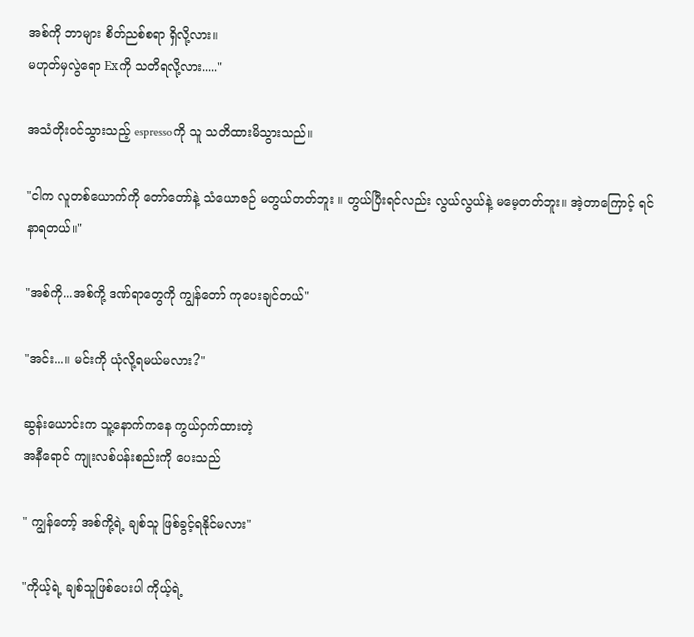အစ်ကို ဘာများ စိတ်ညစ်စရာ ရှိလို့လား။
မဟုတ်မှလွဲရော Exကို သတိရလို့လား....."

အသံတိုး၀င်သွားသည့် espressoကို သူ သတိထားမိသွားသည်။

"ငါက လူတစ်ယောက်ကို တော်တော်နဲ့ သံယောဇဉ် မတွယ်တတ်ဘူး ။ တွယ်ပြီးရင်လည်း လွယ်လွယ်နဲ့ မမေ့တတ်ဘူး။ အဲ့တာကြောင့် ရင်နာရတယ်။"

"အစ်ကို...အစ်ကို့ ဒဏ်ရာတွေကို ကျွန်တော် ကုပေးချင်တယ်"

"အင်း...။ မင်းကို ယုံလို့ရမယ်မလား?"

ဆွန်းယောင်းက သူ့နောက်ကနေ ကွယ်ဝှက်ထားတဲ့
အနီရောင် ကျုးလစ်ပန်းစည်းကို ပေးသည်

" ကျွန်တော့် အစ်ကို့ရဲ့ ချစ်သူ ဖြစ်ခွင့်ရနိုင်မလား"

"ကိုယ့်ရဲ့ ချစ်သူဖြစ်ပေးပါ ကိုယ့်ရဲ့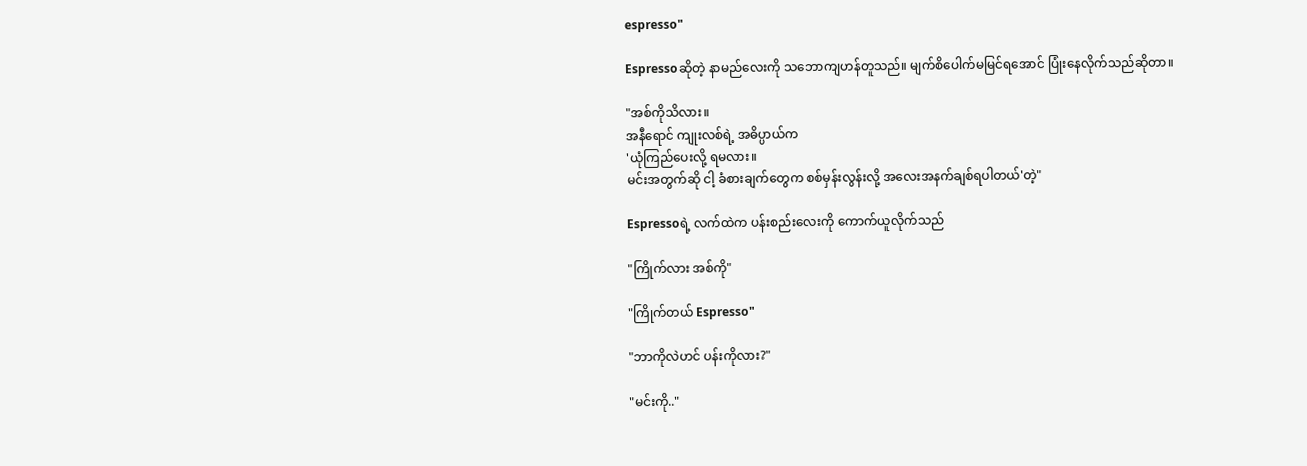espresso"

Espressoဆိုတဲ့ နာမည်လေးကို သဘောကျဟန်တူသည်။ မျက်စိပေါက်မမြင်ရအောင် ပြုံး‌နေလိုက်သည်ဆိုတာ။

"အစ်ကိုသိလား။
အနီရောင် ကျုးလစ်ရဲ့ အဓိပ္ပာယ်က
'ယုံကြည်ပေးလို့ ရမလား။
မင်းအတွက်ဆို ငါ့ ခံစားချက်တွေက စစ်မှန်းလွန်းလို့ အလေးအနက်ချစ်ရပါတယ်'တဲ့"

Espressoရဲ့ လက်ထဲက ပန်းစည်းလေးကို ကောက်ယူလိုက်သည်

"ကြိုက်လား အစ်ကို"

"ကြိုက်တယ် Espresso"

"ဘာကိုလဲဟင် ပန်းကိုလား?"

"မင်းကို.."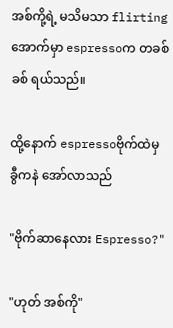အစ်ကို့ရဲ့ မသိမသာ flirtingအောက်မှာ espressoက တခစ်ခစ် ရယ်သည်။

ထို့နောက် espressoဗိုက်ထဲမှ ခွီကနဲ အော်လာသည်

"ဗိုက်ဆာနေလား Espresso?"

"ဟုတ် အစ်ကို"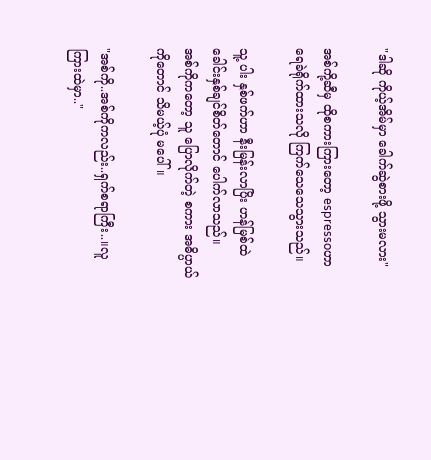"ဒါ‌ဆို ကိုယ့်အိမ်မှာ ခေါက်‌ဆွဲစားဖို့ သွားမလား"

အစ်ကို့ဆီမှ ထိုစကားကြားတော့ espressoဟာ ရေခဲရိုက်ထားသလို ကြက်သေသေသွားသည်။

သူ့ ပါး နှစ်ဖက်ဟာ နီးမြန်းလာပြိး ‌ဟန်မြစ်ထဲ ခေါင်းနှစ်ချင်စိတ်တောင် ပေါက်လာသည်။
အစ်ကိုကတော့ သူ ပြောလိုက်တဲ့ စကား အဓိပ္ပာယ်ကိုတောင် သိမယ့်ပုံ မပေါ်။

"အစ်ကို..အစ်ကိုကလည်း..ရှက်စရာကြီး..။လူကြားထဲမှာ.."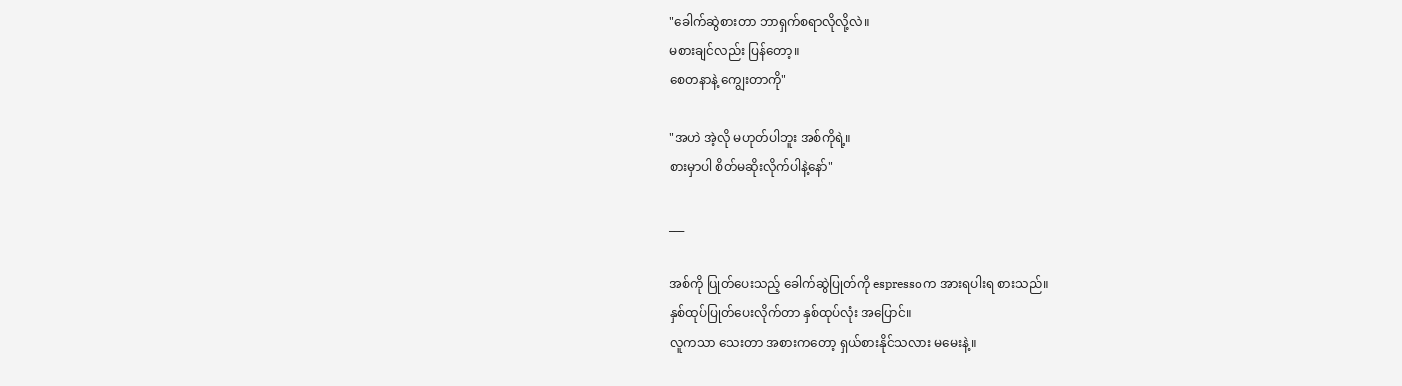"ခေါက်ဆွဲစားတာ ဘာရှက်စရာလိုလို့လဲ။
မစားချင်လည်း ပြန်တော့။
စေတနာနဲ့ ကျွေးတာကို"

"အဟဲ အဲ့လို မဟုတ်ပါဘူး အစ်ကိုရဲ့။
စားမှာပါ စိတ်မဆိုးလိုက်ပါနဲ့နော်"

___

အစ်ကို ပြုတ်ပေးသည့် ခေါက်‌ဆွဲပြုတ်ကို espressoက အားရပါးရ စားသည်။
နှစ်ထုပ်ပြုတ်ပေးလိုက်တာ နှစ်ထုပ်လုံး အပြောင်။
လူကသာ သေးတာ အစားကတော့ ရှယ်စားနိုင်သလား မမေးနဲ့။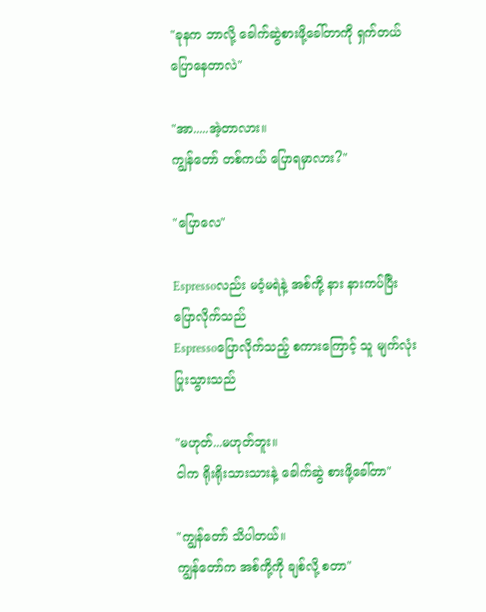"ခုနက ဘာလို့ ခေါက်‌ဆွဲစားဖို့ခေါ်တာကို ရှက်တယ် ပြောနေတာလဲ"

"အာ.....အဲ့တာလား။
ကျွန်တော် တစ်ကယ် ပြောရမှာလား?"

"ပြောလေ"

Espressoလည်း မဝံ့မရဲနဲ့ အစ်ကို့ နား နားကပ်ပြီး ပြောလိုက်သည်
Espressoပြောလိုက်သည့် စကားကြောင့် သူ မျက်လုံးပြုးသွားသည်

"မဟုတ်...မဟုတ်ဘူး။
ငါက ရိုးရိုးသားသားနဲ့ ခေါက်‌ဆွဲ စားဖို့ခေါ်တာ"

"ကျွန်တော် သိပါတယ်။
ကျွန်တော်က အစ်ကို့ကို ချစ်လို့ စတာ"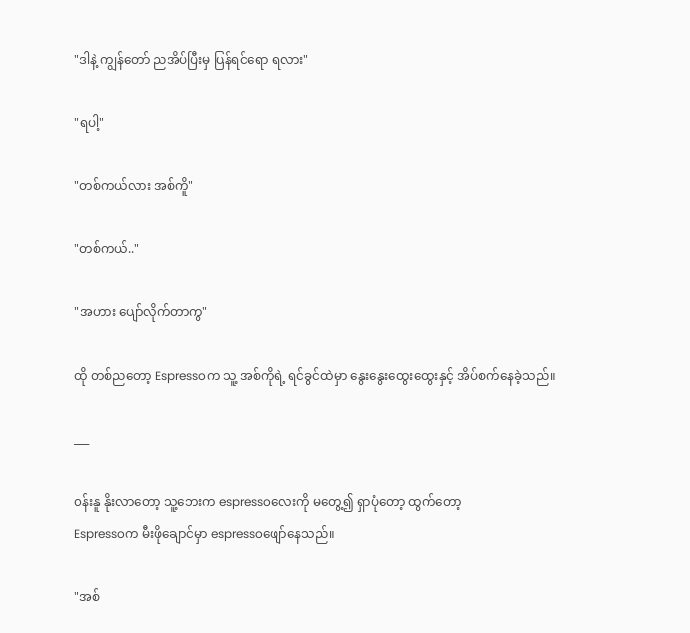"ဒါနဲ့ ကျွန်တော် ညအိပ်ပြီးမှ ပြန်ရင်ရော ရလား"

"ရပါ့"

"တစ်ကယ်လား အစ်ကိူ"

"တစ်ကယ်.."

"အဟား ပျော်လိုက်တာကွ"

ထို တစ်ညတော့ Espressoက သူ့ အစ်ကိုရဲ့ ရင်ခွင်ထဲမှာ နွေးနွေးထွေးထွေးနှင့် အိပ်စက်နေခဲ့သည်။

___

၀န်းနူ နိုးလာတော့ သူ့ဘေးက espressoလေးကို မတွေ့၍ ရှာပုံတော့ ထွက်တော့
Espressoက မီးဖိုချောင်မှာ espressoဖျော်နေသည်။

"အစ်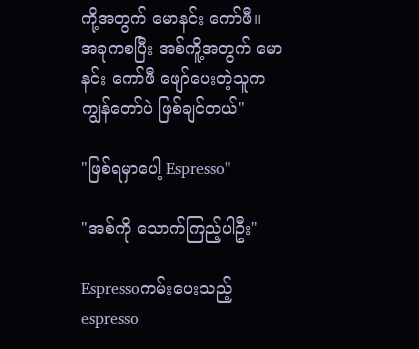ကို့အတွက် မောနင်း ကော်ဖီ။
အခုကစပြီး အစ်ကိူ့အတွက် မောနင်း ကော်ဖီ ဖျော်ပေးတဲ့သူက ကျွန်တော်ပဲ ဖြစ်ချင်တယ်"

"ဖြစ်ရမှာပေါ့ Espresso"

"အစ်ကို သောက်ကြည့်ပါဦး"

Espressoကမ်းပေးသည့် espresso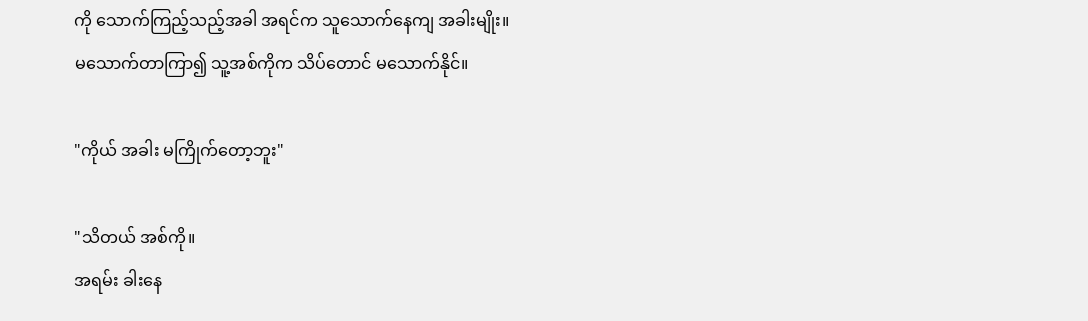ကို သောက်ကြည့်သည့်အခါ အရင်က သူသောက်နေကျ အခါးမျိုး။
မသောက်တာကြာ၍ သူ့အစ်ကိုက သိပ်တောင် မသောက်နိုင်။

"ကိုယ် အခါး မကြိုက်တော့ဘူး"

"သိတယ် အစ်ကို။
အရမ်း ခါးနေ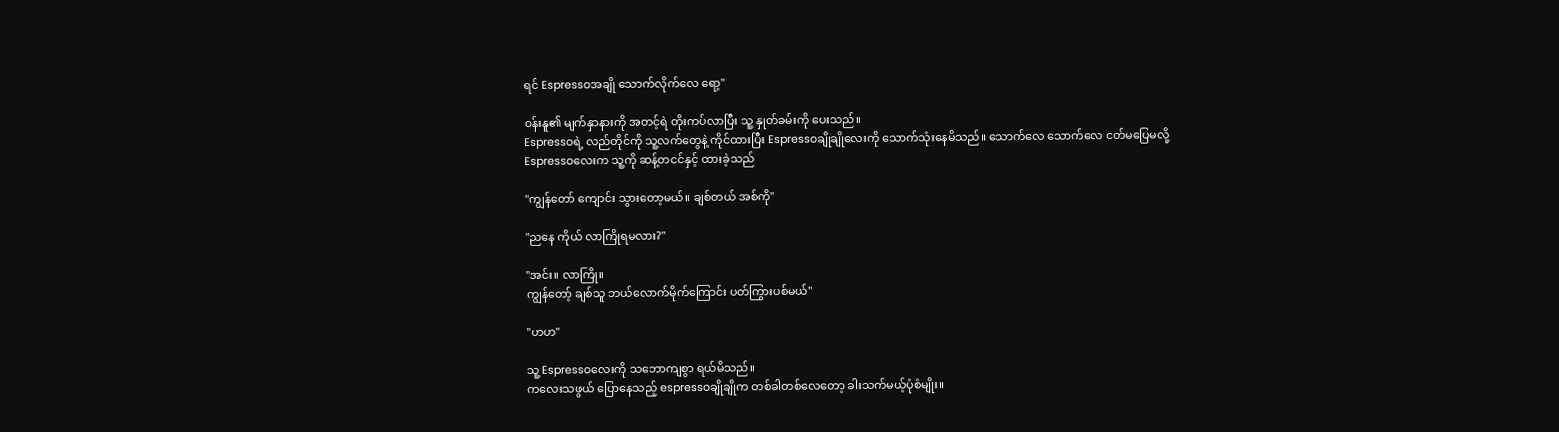ရင် Espressoအချို သောက်လိုက်လေ ရော့"

၀န်းနူ၏ မျက်နှာနားကို အတင့်ရဲ တိုးကပ်လာပြီး သူ့ နှုတ်ခမ်းကို ပေးသည်။
Espressoရဲ့ လည်တိုင်ကို သူ့လက်တွေနဲ့ ကိုင်ထားပြီး Espressoချိုချိုလေးကို သောက်သုံးနေမိသည်။ သောက်လေ သောက်လေ ငတ်မပြေမလို့
Espressoလေးက သူ့ကို ဆန့်တငင်နှင့် ထားခဲ့သည်

"ကျွန်တော် ကျောင်း သွားတော့မယ်။ ချစ်တယ် အစ်ကို"

"ညနေ ကိုယ် လာကြိုရမလား?"

"အင်း။ လာကြို။
ကျွန်တော့် ချစ်သူ ဘယ်လောက်မိုက်ကြောင်း ပတ်ကြွားပစ်မယ်"

"ဟဟ"

သူ့ Espressoလေးကို သဘောကျစွာ ရယ်မိသည်။
ကလေးသဖွယ် ပြောနေသည့် espressoချိုချိုက တစ်ခါတစ်လေတော့ ခါးသက်မယ့်ပုံစံမျိုး။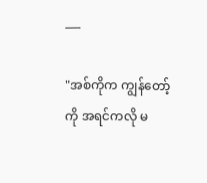___

"အစ်ကိုက ကျွန်တော့်ကို အရင်ကလို မ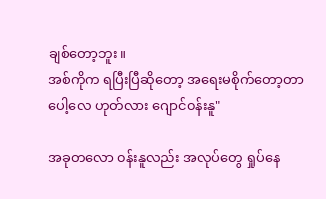ချစ်တော့ဘူး။
အစ်ကိုက ရပြီးပြီဆိုတော့ အရေးမစိုက်တော့တာပေါ့လေ ဟုတ်လား ဂျောင်၀န်းနူ"

အခုတလော ၀န်းနူလည်း အလုပ်တွေ ရှုပ်နေ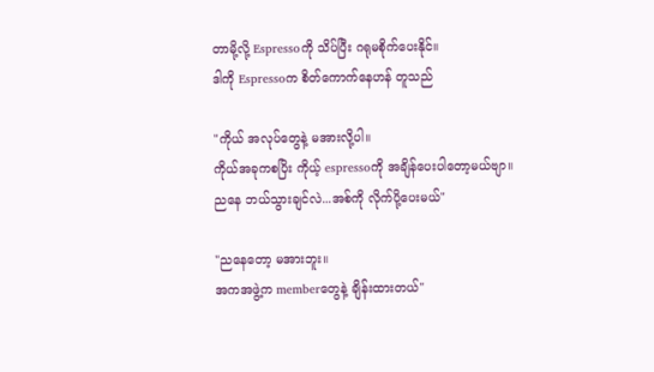တာမို့လို့ Espressoကို သိပ်ပြီး ဂရုမစိုက်ပေးနိုင်။
ဒါကို Espressoက စိတ်ကောက်နေဟန် တူသည်

"ကိုယ် အလုပ်တွေနဲ့ မအားလို့ပါ။
ကိုယ်အခုကစပြိး ကိုယ့် espressoကို အချိန်ပေးပါတော့မယ်ဗျာ။
ညနေ ဘယ်သွားချင်လဲ...အစ်ကို လိုက်ပို့ပေးမယ်"

"ညနေတော့ မအားဘူး။
အကအဖွဲ့က memberတွေနဲ့ ချိန်းထားတယ်"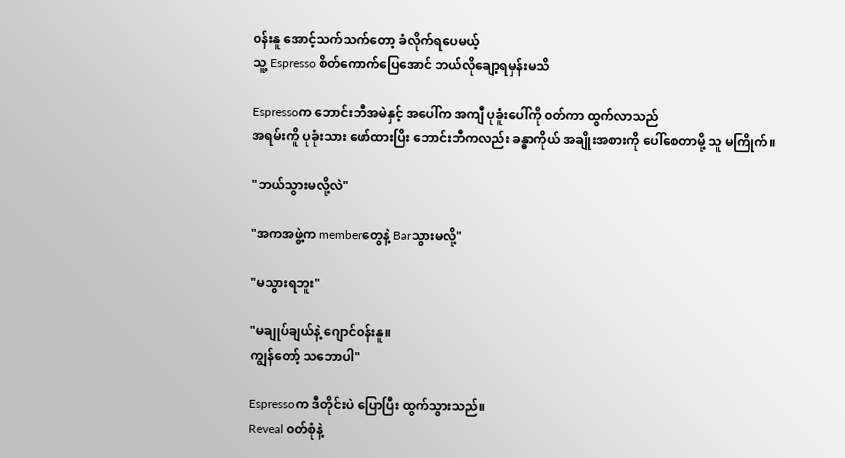၀န်းနူ အောင့်သက်သက်တော့ ခံလိုက်ရပေမယ့်
သူ့ Espresso စိတ်ကောက်ပြေအောင် ဘယ်လိုချော့ရမှန်းမသိ

Espressoက ဘောင်းဘီအမဲနှင့် အပေါ်က အကျီ ပုခူံးပေါ်ကို ၀တ်ကာ ထွက်လာသည်
အရမ်းကိူ ပုခုံးသား ဖော်ထားပြိး ဘောင်းဘီကလည်း ခန္ဓာကိုယ် အချိုးအစားကို ပေါ်စေတာမို့ သူ မကြိုက်။

"ဘယ်သွားမလို့လဲ"

"အကအဖွဲ့က memberတွေနဲ့ Barသွားမလို့"

"မသွားရဘူး"

"မချုပ်ချယ်နဲ့ ဂျောင်၀န်းနူ။
ကျွန်တော့် သဘောပါ"

Espressoက ဒီတိုင်းပဲ ပြောပြီး ထွက်သွားသည်။
Reveal ၀တ်စုံနဲ့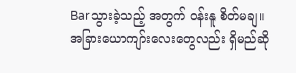Barသွားခဲ့သည့် ‌အတွက် ၀န်းနူ စိတ်မချ။
အခြားယောကျာ်းလေးတွေလည်း ရှိမည်ဆို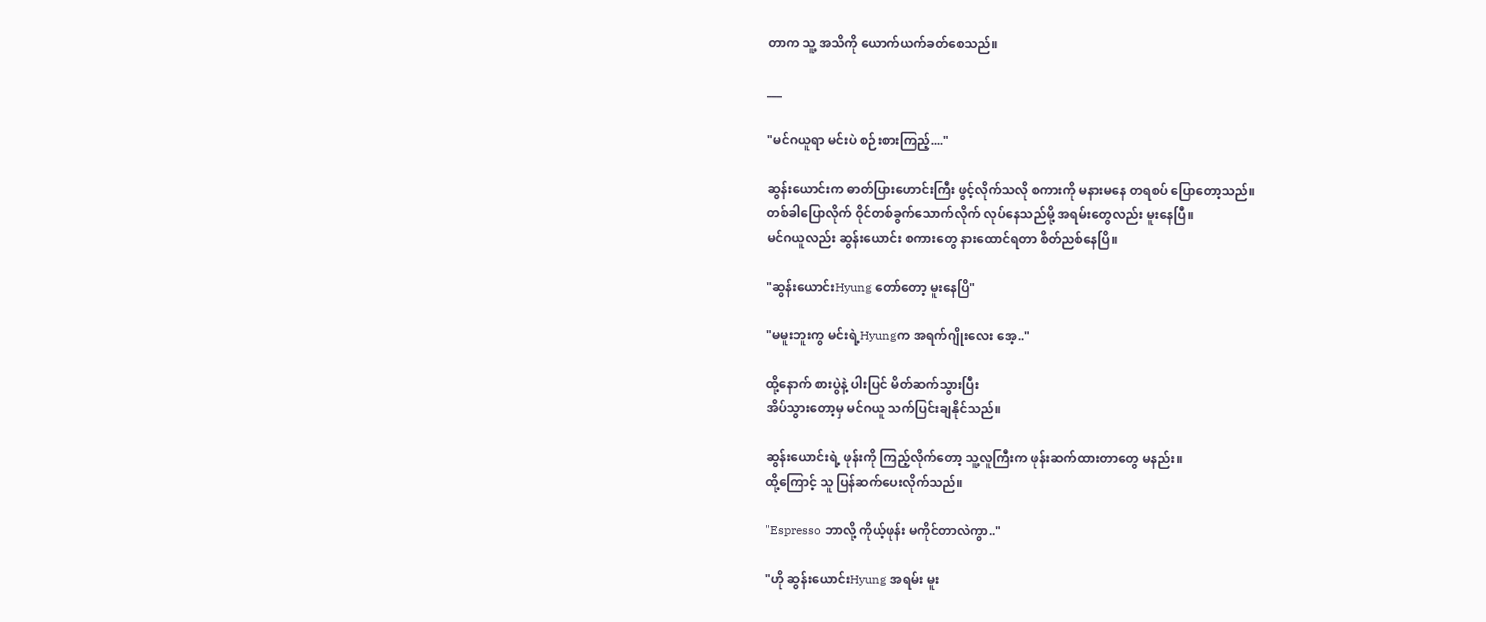တာက သူ့ အသိကို ယောက်ယက်ခတ်စေသည်။

___

"မင်ဂယူရာ မင်းပဲ စဉ်းစားကြည့်...."

ဆွန်းယောင်းက ဓာတ်ပြားဟောင်းကြီး ဖွင့်လိုက်သလို စကားကို မနားမနေ တရစပ် ပြောတော့သည်။
တစ်ခါပြောလိုက် ဝိုင်တစ်ခွက်သောက်လိုက် လုပ်နေသည်မို့ အရမ်းတွေလည်း မူးနေပြီ။
မင်ဂယူလည်း ဆွန်းယောင်း စကားတွေ နားထောင်ရတာ စိတ်ညစ်နေပြိ။

"ဆွန်းယောင်းHyung တော်တော့ မူးနေပြိ"

"မမူးဘူးကွ မင်းရဲ့Hyungက အရက်ဂျိုးလေး အေ့.."

ထို့နောက် စားပွဲနဲ့ ပါးပြင် မိတ်ဆက်သွားပြီး
အိပ်သွားတော့မှ မင်ဂယူ သက်ပြင်းချနိုင်သည်။

ဆွန်းယောင်းရဲ့ ဖုန်းကို ကြည့်လိုက်တော့ သူ့လူကြီးက ဖုန်းဆက်ထားတာတွေ မနည်း။
ထို့ကြောင့် သူ ပြန်ဆက်ပေးလိုက်သည်။

"Espresso ဘာလို့ ကိုယ့်ဖုန်း မကိုင်တာလဲကွာ.."

"ဟို ဆွန်းယောင်းHyung အရမ်း မူး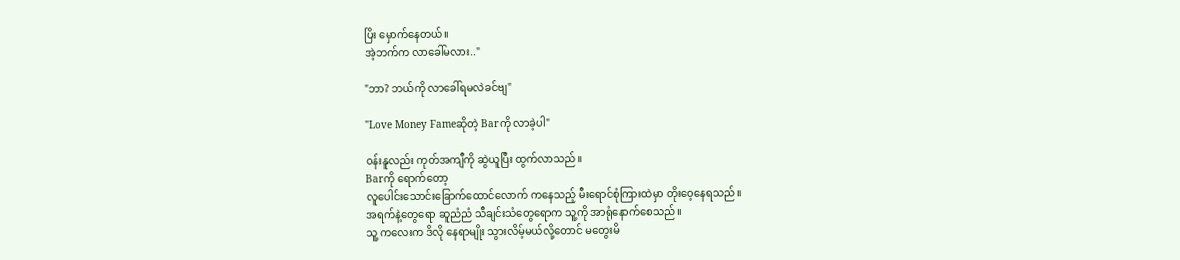ပြိး မှောက်နေတယ်။
အဲ့ဘက်က လာခေါ်မလား.."

"ဘာ? ဘယ်ကို လာခေါ်ရမလဲခင်ဗျ"

"Love Money Fameဆိုတဲ့ Barကို လာခဲ့ပါ"

၀န်းနူလည်း ကုတ်အကျီကို ဆွဲယူပြီး ထွက်လာသည်။
Barကို ရောက်တော့
လူပေါင်းသောင်းခြောက်ထောင်လောက် ကနေသည့် မီးရောင်စုံကြားထဲမှာ တိုးဝေ့နေရသည်။
အရက်နဲ့တွေရော ဆူညံညံ သီချင်းသံတွေရောက သူ့ကို အာရုံနောက်စေသည်။
သူ့ ကလေးက ဒိလို နေရာမျိုး သွားလိမ့်မယ်လို့တောင် မတွေးမိ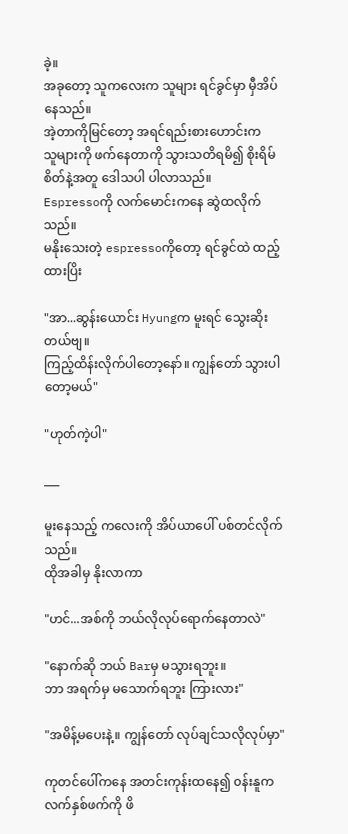ခဲ့။
အခုတော့ သူကလေးက သူများ ရင်ခွင်မှာ မှီအိပ်နေသည်။
အဲ့တာကိုမြင်တော့ အရင်ရည်းစားဟောင်းက
သူများကို ဖက်နေတာကို သွားသတိရမိ၍ စိုးရိမ်စိတ်နဲ့အတူ ဒေါသပါ ပါလာသည်။
Espressoကို လက်မောင်းကနေ ဆွဲထလိုက်သည်။
မနိုးသေးတဲ့ espressoကိုတော့ ရင်ခွင်ထဲ ထည့်ထားပြိး

"အာ...ဆွန်းယောင်း Hyungက မူးရင် သွေးဆိုးတယ်ဗျ။
ကြည့်ထိန်းလိုက်ပါတော့နော်။ ကျွန်တော် သွားပါတော့မယ်"

"ဟုတ်ကဲ့ပါ"

___

မူးနေသည့် ကလေးကို အိပ်ယာပေါ် ပစ်တင်လိုက်သည်။
ထိုအခါမှ နိုးလာကာ

"ဟင်...အစ်ကို ဘယ်လိုလုပ်ရောက်နေတာလဲ"

"နောက်ဆို ဘယ် Barမှ မသွားရဘူး။
ဘာ အရက်မှ မသောက်ရဘူး ကြားလား"

"အမိန့်မပေးနဲ့။ ကျွန်တော် လုပ်ချင်သလိုလုပ်မှာ"

ကုတင်ပေါ်ကနေ အတင်းကုန်းထနေ၍ ၀န်းနူက လက်နှစ်ဖက်ကို ဖိ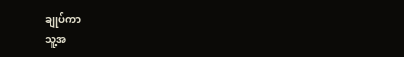ချုပ်ကာ
သူ့အ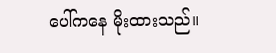ပေါ်ကနေ မိုးထားသည်။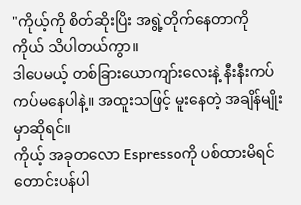"ကိုယ့်ကို စိတ်ဆိုးပြိး အရွဲ့တိုက်နေတာကို ကိုယ် သိပါတယ်ကွာ။
ဒါပေမယ့် တစ်ခြားယောကျာ်းလေးနဲ့ နီးနီးကပ်ကပ်မနေပါနဲ့။ အထူးသဖြင့် မူးနေတဲ့ အချိန်မျိုးမှာဆိုရင်။
ကိုယ့် အခုတလော Espressoကို ပစ်ထားမိရင် တောင်းပန်ပါ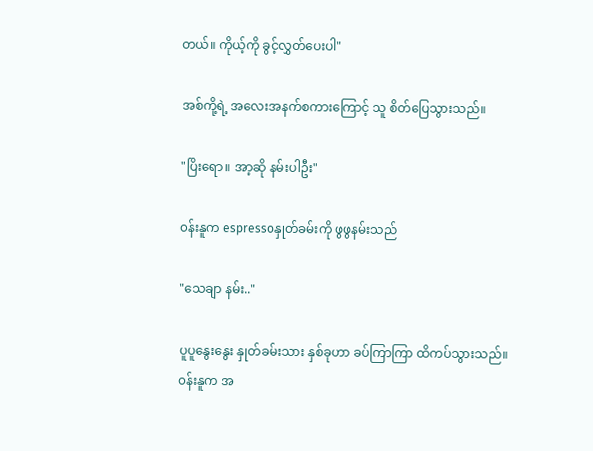တယ်။ ကိုယ့်ကို ခွင့်လွှတ်ပေးပါ"

အစ်ကို့ရဲ့ အလေးအနက်စကားကြောင့် သူ စိတ်ပြေသွားသည်။

"ပြိးရော။ အာ့ဆို နမ်းပါဦး"

၀န်းနူက espressoနှုတ်ခမ်းကို ဖွဖွနမ်းသည်

"သေချာ နမ်း.."

ပူပူနွေးနွေး နှုတ်ခမ်းသား နှစ်ခုဟာ ခပ်ကြာကြာ ထိကပ်သွားသည်။
၀န်းနူက အ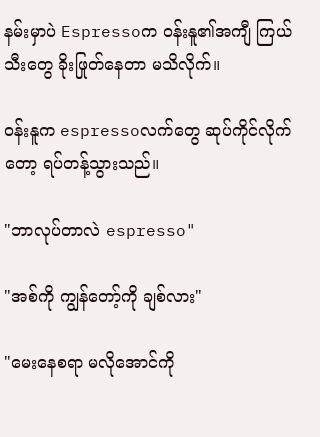နမ်းမှာပဲ Espressoက ၀န်းနူ၏အကျီ ကြယ်သီးတွေ ခိုးဖြုတ်နေတာ မသိလိုက်။

၀န်းနူက espressoလက်တွေ ဆုပ်ကိုင်လိုက်တော့ ရပ်တန့်သွားသည်။

"ဘာလုပ်တာလဲ espresso"

"အစ်ကို ကျွန်တော့်ကို ချစ်လား"

"မေးနေစရာ မလိုအောင်ကို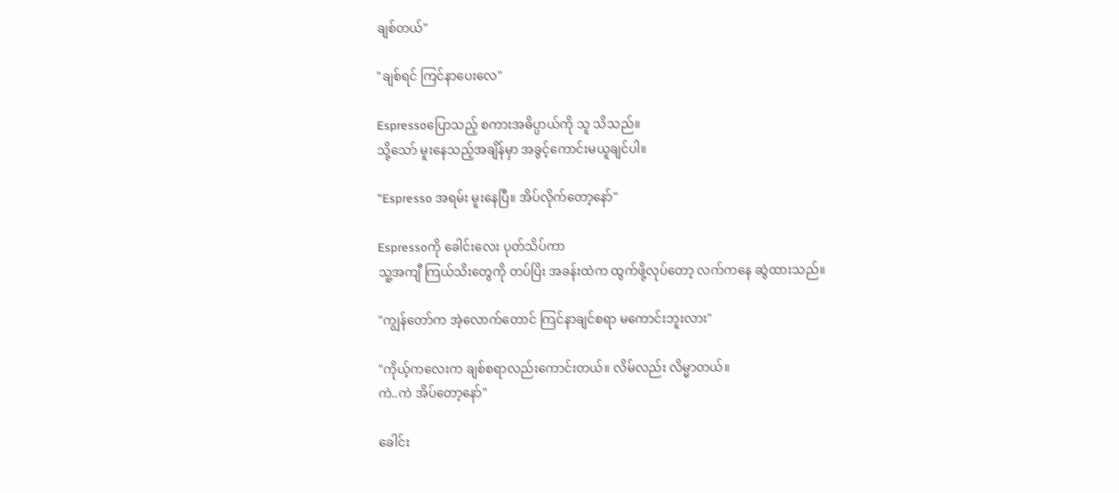ချစ်တယ်"

"ချစ်ရင် ကြင်နာပေးလေ"

Espressoပြောသည့် စကားအဓိပ္ပာယ်ကို သူ သိသည်။
သို့သော် မူးနေသည့်အချိန်မှာ အခွင့်ကောင်းမယူချင်ပါ။

"Espresso အရမ်း မူးနေပြီ။ အိပ်လိုက်တော့နော်"

Espressoကို ခေါင်းလေး ပုတ်သိပ်ကာ
သူ့အကျီ ကြယ်သိးတွေကို တပ်ပြိး အခန်းထဲက ထွက်ဖို့လုပ်တော့ လက်ကနေ ဆွဲထားသည်။

"ကျွန်တော်က အဲ့လောက်တောင် ကြင်နာချင်စရာ မကောင်းဘူးလား"

"ကိုယ့်ကလေးက ချစ်စရာလည်းကောင်းတယ်။ လိမ်လည်း လိမ္မာတယ်။
ကဲ..ကဲ အိပ်တော့နော်"

ခေါင်း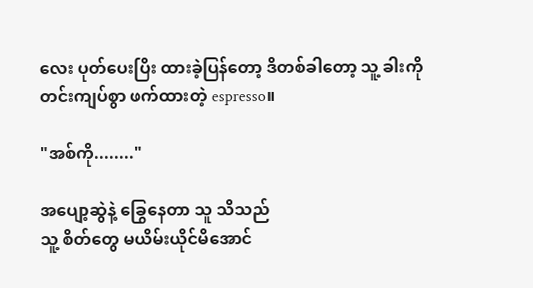လေး ပုတ်ပေးပြိး ထားခဲ့ပြန်တော့ ဒိတစ်ခါတော့ သူ့ ခါးကို တင်းကျပ်စွာ ဖက်ထားတဲ့ espresso။

"အစ်ကို........"

အပျော့ဆွဲနဲ့ ခြွေနေတာ သူ သိသည်
သူ့ စိတ်တွေ မယိမ်းယိုင်မိအောင်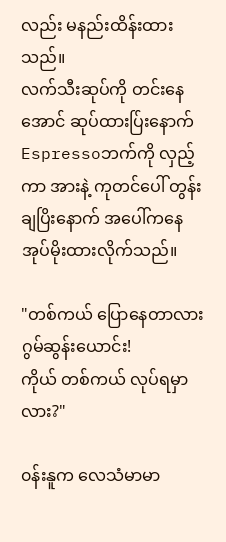လည်း မနည်းထိန်းထားသည်။
လက်သီးဆုပ်ကို တင်းနေအောင် ဆုပ်ထားပ်ြးနောက်
Espressoဘက်ကို လှည့်ကာ အားနဲ့ ကုတင်ပေါ် တွန်းချပြိးနောက် အပေါ်ကနေ အုပ်မိုးထားလိုက်သည်။

"တစ်ကယ် ပြောနေတာလား ဂွမ်‌ဆွန်းယောင်း!
ကိုယ် တစ်ကယ် လုပ်ရမှာလား?"

၀န်းနူက လေသံမာမာ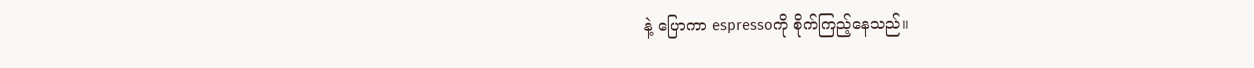နဲ့ ပြောကာ espressoကို စိုက်ကြည့်နေသည်။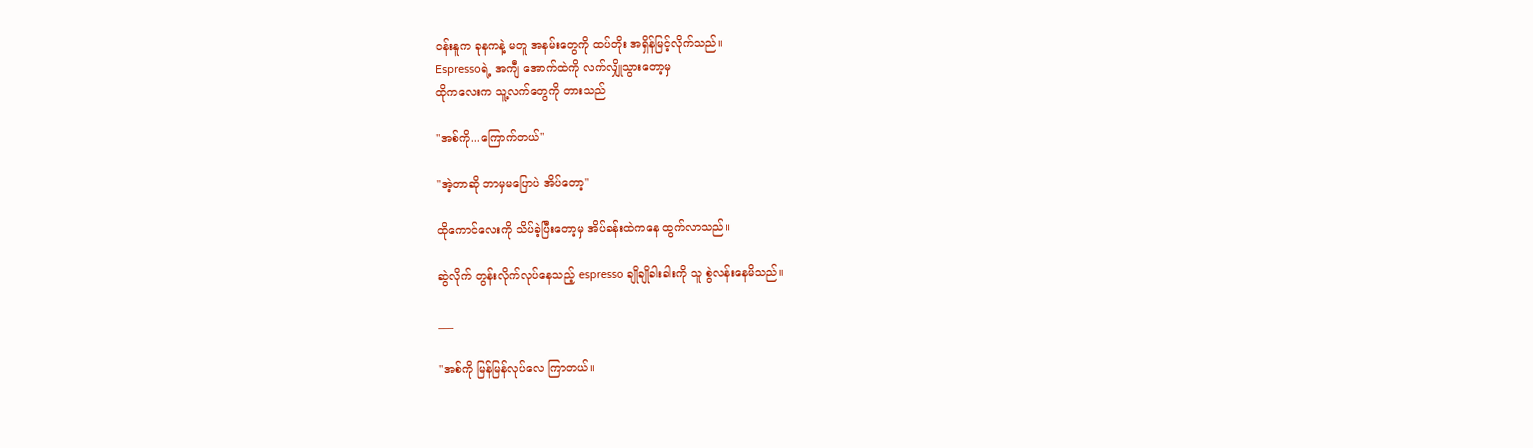၀န်းနူက ခုနကနဲ့ မတူ အနမ်းတွေကို ထပ်တိုး အရှိန်မြင့်လိုက်သည်။
Espressoရဲ့ အကျီ အောက်ထဲကို လက်လျှိုသွားတော့မှ
ထိုကလေးက သူ့လက်တွေကို တားသည်

"အစ်ကို...ကြောက်တယ်"

"အဲ့တာဆို ဘာမှမပြောပဲ အိပ်တော့"

ထိုကောင်လေးကို သိပ်ခဲ့ပြီးတော့မှ အိပ်ခန်းထဲကနေ ထွက်လာသည်။

ဆွဲလိုက် တွန်းလိုက်လုပ်နေသည့် espresso ချိုချိုခါးခါးကို သူ စွဲလန်းနေမိသည်။

___

"အစ်ကို မြန်မြန်လုပ်လေ ကြာတယ်။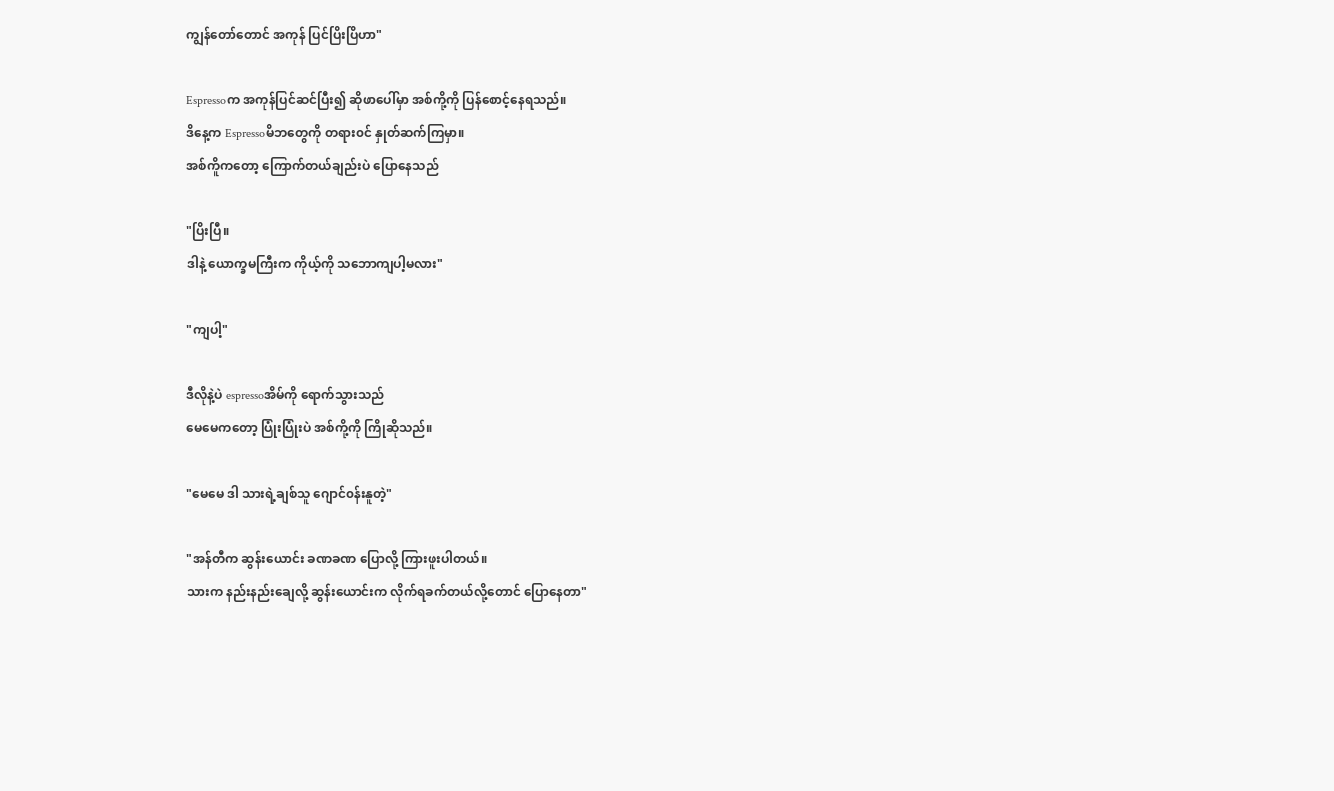ကျွန်တော်တောင် အကုန် ပြင်ပြိးပြိဟာ"

Espressoက အကုန်ပြင်ဆင်ပြီး၍ ဆိုဖာပေါ်မှာ အစ်ကို့ကို ပြန်စောင့်နေရသည်။
ဒိနေ့က Espressoမိဘတွေကို တရား၀င် နှုတ်ဆက်ကြမှာ။
အစ်ကိူကတော့ ကြောက်တယ်ချည်းပဲ ပြောနေသည်

"ပြိးပြီ။
ဒါနဲ့ ယောက္ခမကြီးက ကိုယ့်ကို သဘောကျပါ့မလား"

"ကျပါ့"

ဒီလိုနဲ့ပဲ espressoအိမ်ကို ရောက်သွားသည်
မေမေကတော့ ပြုံးပြုံးပဲ အစ်ကို့ကို ကြိုဆိုသည်။

"မေမေ ဒါ သားရဲ့ချစ်သူ ဂျောင်၀န်းနူတဲ့"

"အန်တီက ဆွန်းယောင်း ခဏခဏ ပြောလို့ ကြားဖူးပါတယ်။
သားက နည်းနည်းချေလို့ ဆွန်းယောင်းက လိုက်ရခက်တယ်လို့တောင် ပြောနေတာ"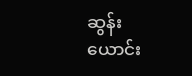ဆွန်းယောင်း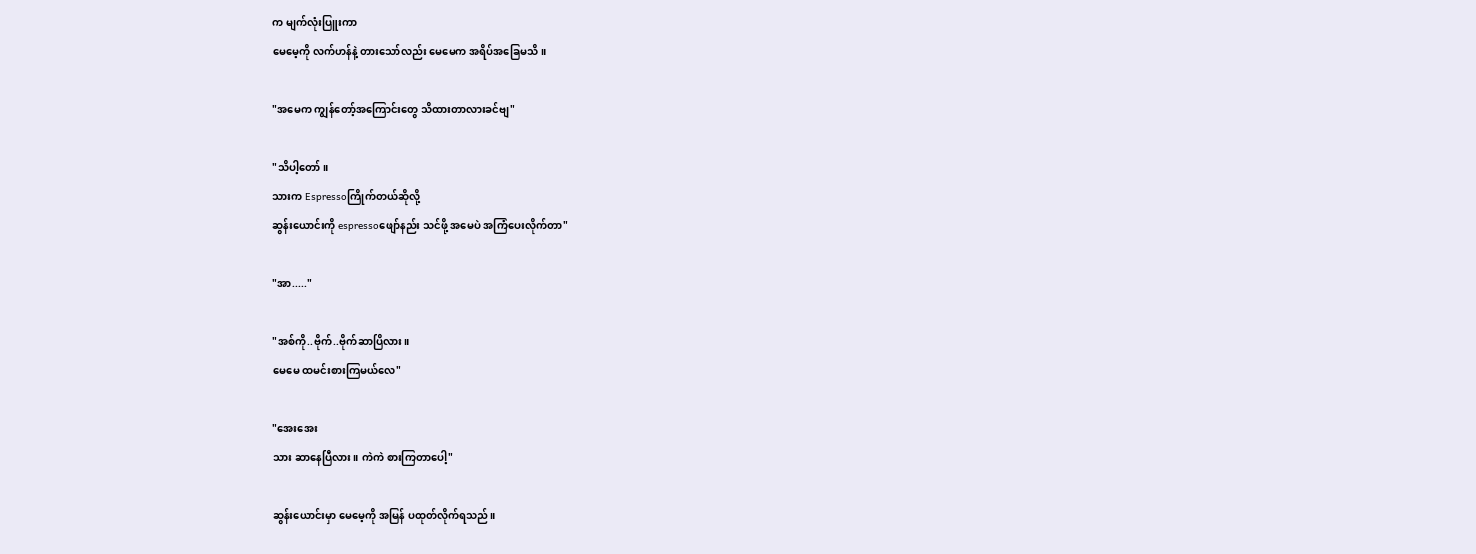က မျက်လုံးပြူးကာ
မေမေ့ကို လက်ဟန်နဲ့ တားသော်လည်း မေမေက အရိပ်အခြေမသိ။

"အမေက ကျွန်တော့်အကြောင်းတွေ သိထားတာလားခင်ဗျ"

"သိပါ့တော်။
သားက Espressoကြိုက်တယ်ဆိုလို့
ဆွန်းယောင်းကို espressoဖျော်နည်း သင်ဖို့ အမေပဲ အကြံပေးလိုက်တာ"

"အာ....."

"အစ်ကို..ဗိုက်..ဗိုက်ဆာပြိလား။
မေမေ ထမင်းစားကြမယ်လေ"

"အေးအေး
သား ဆာနေပြီလား။ ကဲကဲ စားကြတာပေါ့"

ဆွန်းယောင်းမှာ မေမေ့ကို အမြန် ပထုတ်လိုက်ရသည်။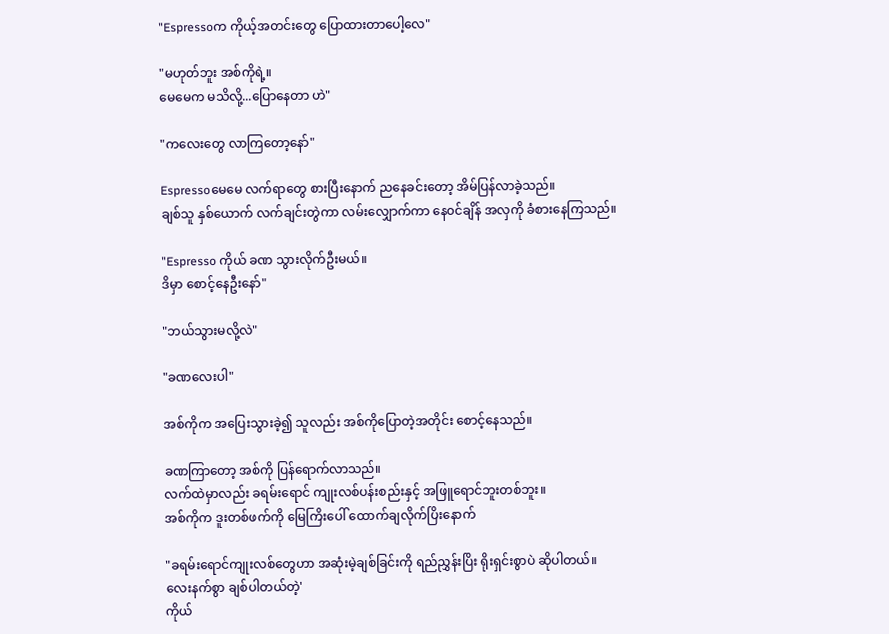"Espressoက ကိုယ့်အတင်းတွေ ပြောထားတာပေါ့လေ"

"မဟုတ်ဘူး အစ်ကိုရဲ့။
မေမေက မသိလို့...ပြောနေတာ ဟဲ"

"ကလေးတွေ လာကြတော့နော်"

Espressoမေမေ လက်ရာတွေ စားပြီးနောက် ညနေခင်းတော့ အိမ်ပြန်လာခဲ့သည်။
ချစ်သူ နှစ်ယောက် လက်ချင်းတွဲကာ လမ်းလျှောက်ကာ နေ၀င်ချိန် အလှကို ခံစားနေကြသည်။

"Espresso ကိုယ် ခဏ သွားလိုက်ဦးမယ်။
ဒိမှာ စောင့်နေဦးနော်"

"ဘယ်သွားမလို့လဲ"

"ခဏလေးပါ"

အစ်ကိုက အပြေးသွားခဲ့၍ သူလည်း အစ်ကိုပြောတဲ့အတိုင်း စောင့်နေသည်။

ခဏကြာတော့ အစ်ကို ပြန်ရောက်လာသည်။
လက်ထဲမှာလည်း ခရမ်းရောင် ကျုးလစ်ပန်းစည်းနှင့် အဖြူရောင်ဘူးတစ်ဘူး။
အစ်ကိုက ဒူးတစ်ဖက်ကို မြေကြိးပေါ် ထောက်ချလိုက်ပြိးနောက်

"ခရမ်းရောင်ကျုးလစ်တွေဟာ အဆုံးမဲ့ချစ်ခြင်းကို ရည်ညွှန်းပြိး ရိုးရှင်းစွာပဲ ဆိုပါတယ်။
လေးနက်စွာ ချစ်ပါတယ်တဲ့'
ကိုယ်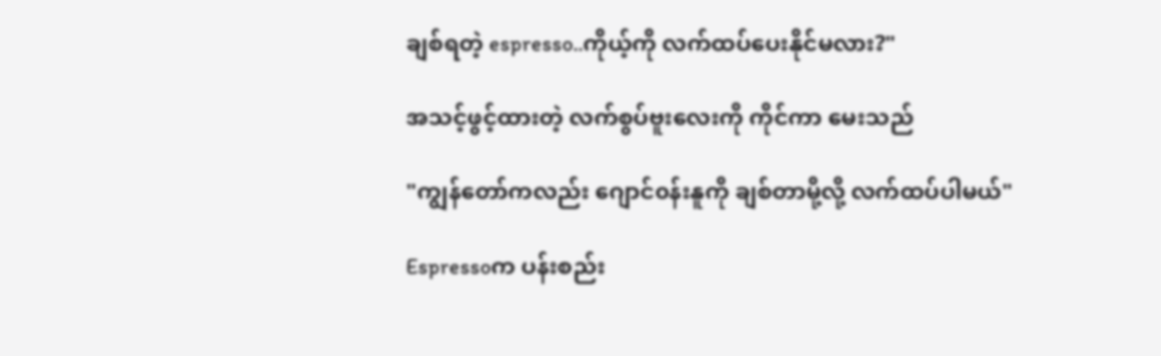ချစ်ရတဲ့ espresso..ကိုယ့်ကို လက်ထပ်ပေးနိုင်မလား?"

အသင့်ဖွင့်ထားတဲ့ လက်စွပ်ဗူးလေးကို ကိုင်ကာ မေးသည်

"ကျွန်တော်ကလည်း ဂျောင်၀န်းနူကို ချစ်တာမို့လို့ လက်ထပ်ပါမယ်"

Espressoက ပန်းစည်း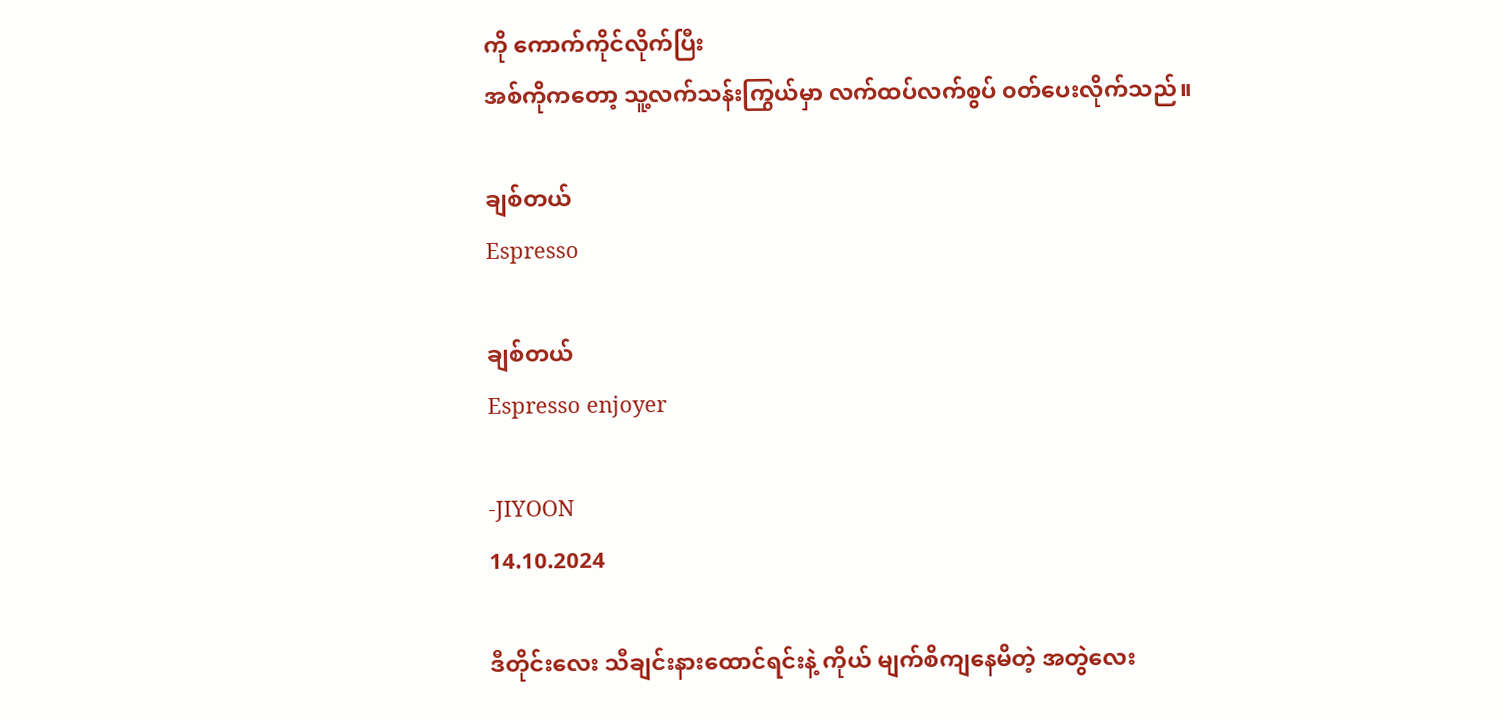ကို ကောက်ကိုင်လိုက်ပြီး
အစ်ကိုကတော့ သူ့လက်သန်းကြွယ်မှာ လက်ထပ်လက်စွပ် ၀တ်ပေးလိုက်သည်။

ချစ်တယ်
Espresso

ချစ်တယ်
Espresso enjoyer

-JIYOON
14.10.2024

ဒီတိုင်းလေး သီချင်းနားထောင်ရင်းနဲ့ ကိုယ် မျက်စိကျနေမိတဲ့ အတွဲလေး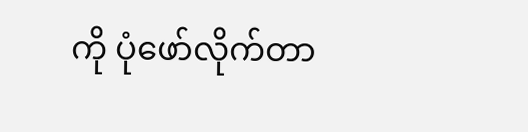ကို ပုံဖော်လိုက်တာ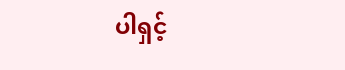ပါရှင့်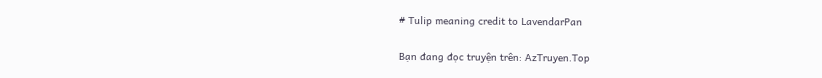# Tulip meaning credit to LavendarPan

Bạn đang đọc truyện trên: AzTruyen.Top